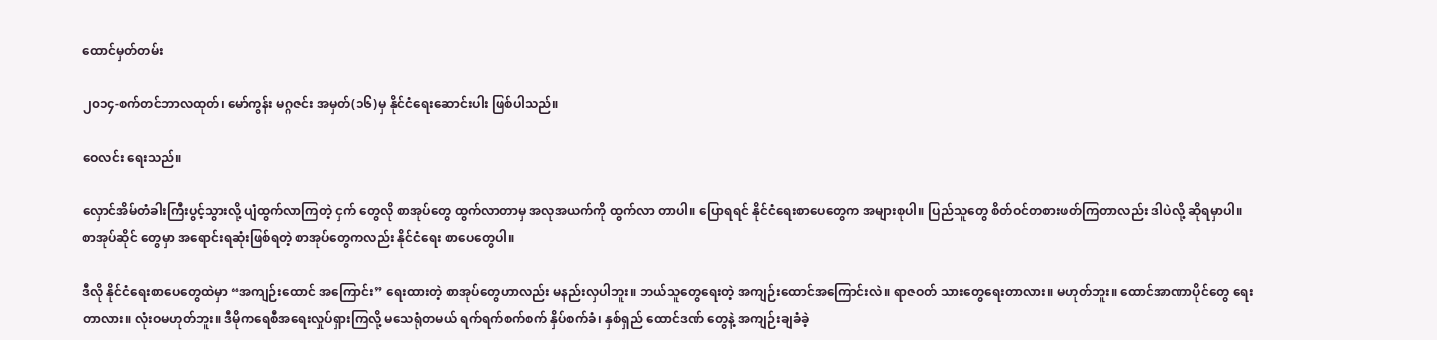ထောင်မှတ်တမ်း

၂၀၁၄-စက်တင်ဘာလထုတ်၊ မော်ကွန်း မဂ္ဂဇင်း အမှတ်(၁၆)မှ နိုင်ငံရေးဆောင်းပါး ဖြစ်ပါသည်။

ဝေလင်း ရေးသည်။

လှောင်အိမ်တံခါးကြီးပွင့်သွားလို့ ပျံထွက်လာကြတဲ့ ငှက် တွေလို စာအုပ်တွေ ထွက်လာတာမှ အလုအယက်ကို ထွက်လာ တာပါ။ ပြောရရင် နိုင်ငံရေးစာပေတွေက အများစုပါ။ ပြည်သူတွေ စိတ်ဝင်တစားဖတ်ကြတာလည်း ဒါပဲလို့ ဆိုရမှာပါ။ စာအုပ်ဆိုင် တွေမှာ အရောင်းရဆုံးဖြစ်ရတဲ့ စာအုပ်တွေကလည်း နိုင်ငံရေး စာပေတွေပါ။

ဒီလို နိုင်ငံရေးစာပေတွေထဲမှာ “အကျဉ်းထောင် အကြောင်း” ရေးထားတဲ့ စာအုပ်တွေဟာလည်း မနည်းလှပါဘူး။ ဘယ်သူတွေရေးတဲ့ အကျဉ်းထောင်အကြောင်းလဲ။ ရာဇဝတ် သားတွေရေးတာလား။ မဟုတ်ဘူး။ ထောင်အာဏာပိုင်တွေ ရေးတာလား။ လုံးဝမဟုတ်ဘူး။ ဒီမိုကရေစီအရေးလှုပ်ရှားကြလို့ မသေရုံတမယ် ရက်ရက်စက်စက် နှိပ်စက်ခံ၊ နှစ်ရှည် ထောင်ဒဏ် တွေနဲ့ အကျဉ်းချခံခဲ့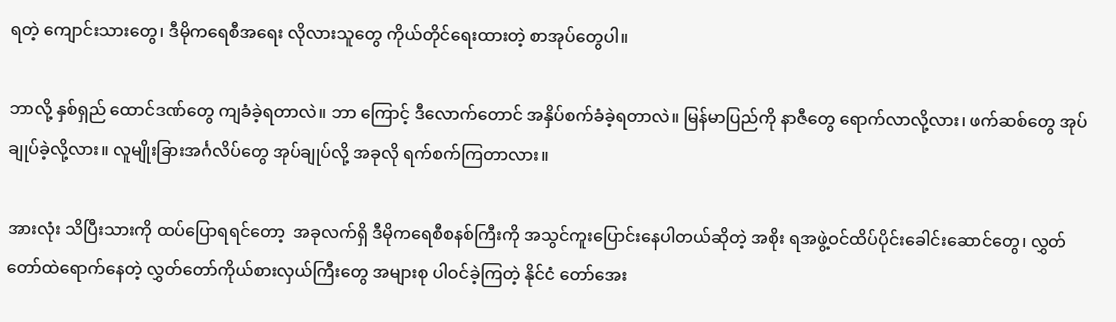ရတဲ့ ကျောင်းသားတွေ၊ ဒီမိုကရေစီအရေး လိုလားသူတွေ ကိုယ်တိုင်ရေးထားတဲ့ စာအုပ်တွေပါ။

ဘာလို့ နှစ်ရှည် ထောင်ဒဏ်တွေ ကျခံခဲ့ရတာလဲ။ ဘာ ကြောင့် ဒီလောက်တောင် အနှိပ်စက်ခံခဲ့ရတာလဲ။ မြန်မာပြည်ကို နာဇီတွေ ရောက်လာလို့လား၊ ဖက်ဆစ်တွေ အုပ်ချုပ်ခဲ့လို့လား။ လူမျိုးခြားအင်္ဂလိပ်တွေ အုပ်ချုပ်လို့ အခုလို ရက်စက်ကြတာလား။

အားလုံး သိပြီးသားကို ထပ်ပြောရရင်တော့  အခုလက်ရှိ ဒီမိုကရေစီစနစ်ကြီးကို အသွင်ကူးပြောင်းနေပါတယ်ဆိုတဲ့ အစိုး ရအဖွဲ့ဝင်ထိပ်ပိုင်းခေါင်းဆောင်တွေ၊ လွှတ်တော်ထဲရောက်နေတဲ့ လွှတ်တော်ကိုယ်စားလှယ်ကြီးတွေ အများစု ပါဝင်ခဲ့ကြတဲ့ နိုင်ငံ တော်အေး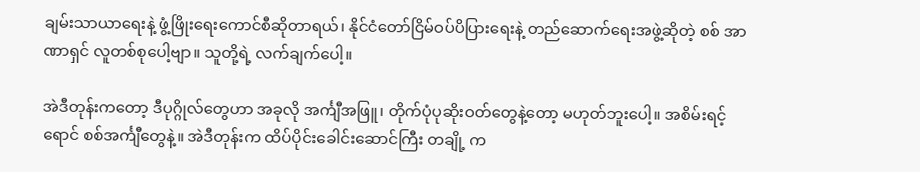ချမ်းသာယာရေးနဲ့ ဖွံ့ဖြိုးရေးကောင်စီဆိုတာရယ်၊ နိုင်ငံတော်ငြိမ်ဝပ်ပိပြားရေးနဲ့ တည်ဆောက်ရေးအဖွဲ့ဆိုတဲ့ စစ် အာဏာရှင် လူတစ်စုပေါ့ဗျာ။ သူတို့ရဲ့ လက်ချက်ပေါ့။

အဲဒီတုန်းကတော့ ဒီပုဂ္ဂိုလ်တွေဟာ အခုလို အင်္ကျီအဖြူ၊ တိုက်ပုံပုဆိုးဝတ်တွေနဲ့တော့ မဟုတ်ဘူးပေါ့။ အစိမ်းရင့်ရောင် စစ်အင်္ကျီတွေနဲ့။ အဲဒီတုန်းက ထိပ်ပိုင်းခေါင်းဆောင်ကြီး တချို့ က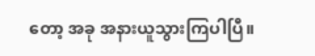တော့ အခု အနားယူသွားကြပါပြီ။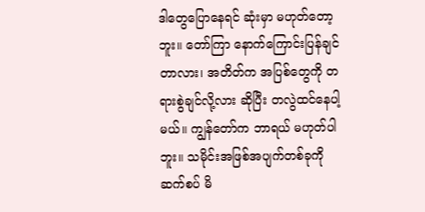ဒါတွေပြောနေရင် ဆုံးမှာ မဟုတ်တော့ဘူး။ တော်ကြာ နောက်ကြောင်းပြန်ချင်တာလား၊ အတိတ်က အပြစ်တွေကို တရားစွဲချင်လို့လား ဆိုပြီး တလွဲထင်နေပါ့မယ်။ ကျွန်တော်က ဘာရယ် မဟုတ်ပါဘူး။ သမိုင်းအဖြစ်အပျက်တစ်ခုကို ဆက်စပ် မိ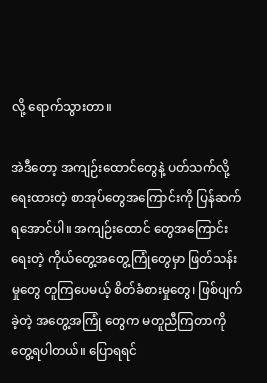လို့ ရောက်သွားတာ။

အဲဒီတော့ အကျဉ်းထောင်တွေနဲ့ ပတ်သက်လို့ရေးထားတဲ့ စာအုပ်တွေအကြောင်းကို ပြန်ဆက်ရအောင်ပါ။ အကျဉ်းထောင် တွေအကြောင်းရေးတဲ့ ကိုယ်တွေ့အတွေ့ကြုံတွေမှာ ဖြတ်သန်း မှုတွေ တူကြပေမယ့် စိတ်ခံစားမှုတွေ၊ ဖြစ်ပျက်ခဲ့တဲ့ အတွေ့အကြုံ တွေက မတူညီကြတာကို တွေ့ရပါတယ်။ ပြောရရင်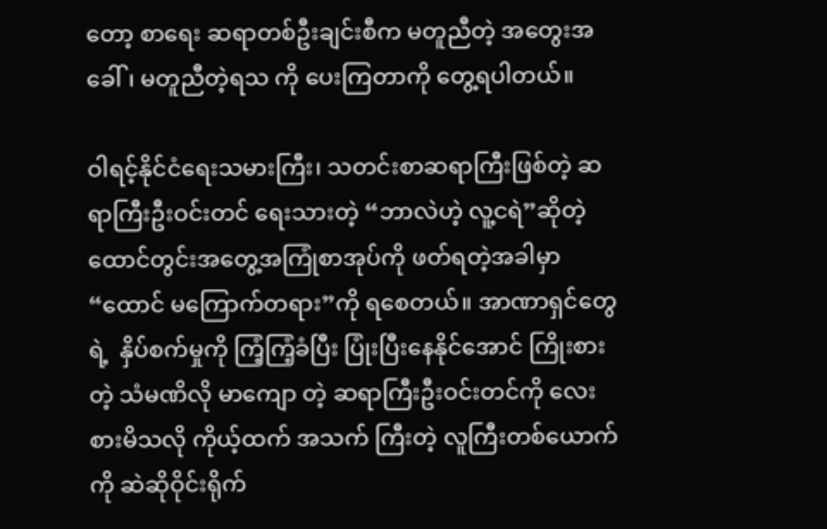တော့ စာရေး ဆရာတစ်ဦးချင်းစီက မတူညီတဲ့ အတွေးအခေါ်၊ မတူညီတဲ့ရသ ကို ပေးကြတာကို တွေ့ရပါတယ်။

ဝါရင့်နိုင်ငံရေးသမားကြီး၊ သတင်းစာဆရာကြီးဖြစ်တဲ့ ဆရာကြီးဦးဝင်းတင် ရေးသားတဲ့ “ဘာလဲဟဲ့ လူ့ငရဲ”ဆိုတဲ့ ထောင်တွင်းအတွေ့အကြုံစာအုပ်ကို ဖတ်ရတဲ့အခါမှာ “ထောင် မကြောက်တရား”ကို ရစေတယ်။ အာဏာရှင်တွေရဲ့  နှိပ်စက်မှုကို ကြံ့ကြံ့ခံပြီး ပြုံးပြီးနေနိုင်အောင် ကြိုးစားတဲ့ သံမဏိလို မာကျော တဲ့ ဆရာကြီးဦးဝင်းတင်ကို လေးစားမိသလို ကိုယ့်ထက် အသက် ကြီးတဲ့ လူကြီးတစ်ယောက်ကို ဆဲဆိုဝိုင်းရိုက်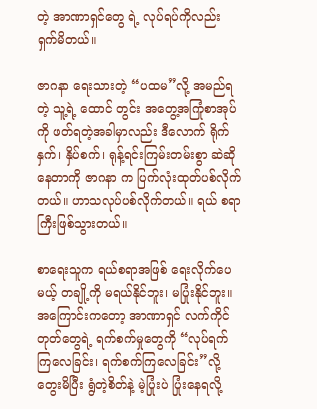တဲ့ အာဏာရှင်တွေ ရဲ့ လုပ်ရပ်ကိုလည်း ရှက်မိတယ်။

ဇာဂနာ ရေးသားတဲ့ “ပထမ”လို့ အမည်ရတဲ့ သူ့ရဲ့ ထောင် တွင်း အတွေ့အကြုံစာအုပ်ကို ဖတ်ရတဲ့အခါမှာလည်း ဒီလောက် ရိုက်နှက်၊ နှိပ်စက်၊ ရုန့်ရင်းကြမ်းတမ်းစွာ ဆဲဆိုနေတာကို ဇာဂနာ က ပြက်လုံးထုတ်ပစ်လိုက်တယ်။ ဟာသလုပ်ပစ်လိုက်တယ်။ ရယ် စရာကြီးဖြစ်သွားတယ်။

စာရေးသူက ရယ်စရာအဖြစ် ရေးလိုက်ပေမယ့် တချို့ကို မရယ်နိုင်ဘူး၊ မပြုံးနိုင်ဘူး။ အကြောင်းကတော့ အာဏာရှင် လက်ကိုင်တုတ်တွေရဲ့ ရက်စက်မှုတွေကို “လုပ်ရက်ကြလေခြင်း၊ ရက်စက်ကြလေခြင်း”လို့ တွေးမိပြီး ရွံတဲ့စိတ်နဲ့ မဲ့ပြုံးပဲ ပြုံးနေရလို့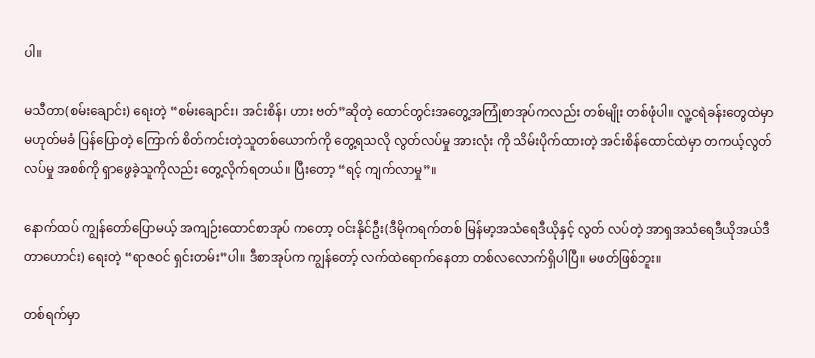ပါ။

မသီတာ(စမ်းချောင်း) ရေးတဲ့ “စမ်းချောင်း၊ အင်းစိန်၊ ဟား ဗတ်”ဆိုတဲ့ ထောင်တွင်းအတွေ့အကြုံစာအုပ်ကလည်း တစ်မျိုး တစ်ဖုံပါ။ လူ့ငရဲခန်းတွေထဲမှာ မဟုတ်မခံ ပြန်ပြောတဲ့ ကြောက် စိတ်ကင်းတဲ့သူတစ်ယောက်ကို တွေ့ရသလို လွတ်လပ်မှု အားလုံး ကို သိမ်းပိုက်ထားတဲ့ အင်းစိန်ထောင်ထဲမှာ တကယ့်လွတ်လပ်မှု အစစ်ကို ရှာဖွေခဲ့သူကိုလည်း တွေ့လိုက်ရတယ်။ ပြီးတော့ “ရင့် ကျက်လာမှု”။

နောက်ထပ် ကျွန်တော်ပြောမယ့် အကျဉ်းထောင်စာအုပ် ကတော့ ဝင်းနိုင်ဦး(ဒီမိုကရက်တစ် မြန်မာ့အသံရေဒီယိုနှင့် လွတ် လပ်တဲ့ အာရှအသံရေဒီယိုအယ်ဒီတာဟောင်း) ရေးတဲ့ “ရာဇဝင် ရှင်းတမ်း”ပါ။ ဒီစာအုပ်က ကျွန်တော့် လက်ထဲရောက်နေတာ တစ်လလောက်ရှိပါပြီ။ မဖတ်ဖြစ်ဘူး။

တစ်ရက်မှာ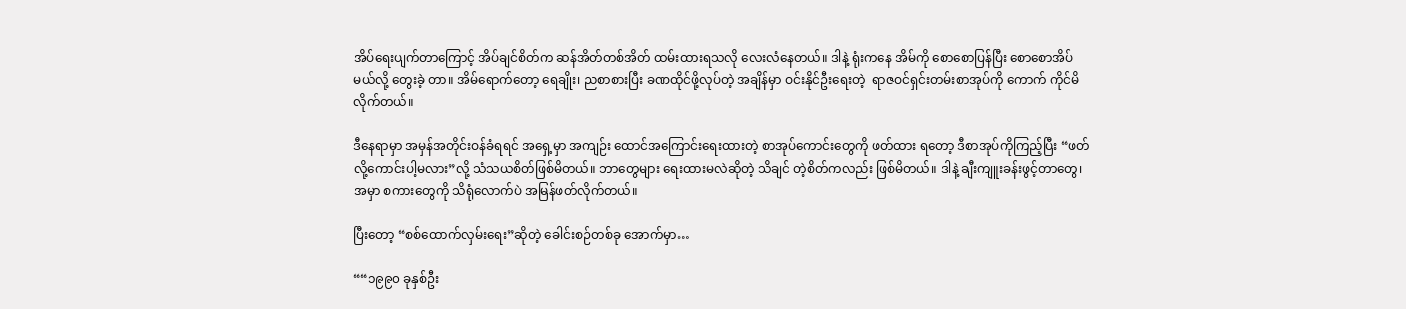အိပ်ရေးပျက်တာကြောင့် အိပ်ချင်စိတ်က ဆန်အိတ်တစ်အိတ် ထမ်းထားရသလို လေးလံနေတယ်။ ဒါနဲ့ ရုံးကနေ အိမ်ကို စောစောပြန်ပြီး စောစောအိပ်မယ်လို့ တွေးခဲ့ တာ။ အိမ်ရောက်တော့ ရေချိုး၊ ညစာစားပြီး ခဏထိုင်ဖို့လုပ်တဲ့ အချိန်မှာ ဝင်းနိုင်ဦးရေးတဲ့  ရာဇဝင်ရှင်းတမ်းစာအုပ်ကို ကောက် ကိုင်မိလိုက်တယ်။

ဒီနေရာမှာ အမှန်အတိုင်းဝန်ခံရရင် အရှေ့မှာ အကျဉ်း ထောင်အကြောင်းရေးထားတဲ့ စာအုပ်ကောင်းတွေကို ဖတ်ထား ရတော့ ဒီစာအုပ်ကိုကြည့်ပြီး “ဖတ်လို့ကောင်းပါ့မလား”လို့ သံသယစိတ်ဖြစ်မိတယ်။ ဘာတွေများ ရေးထားမလဲဆိုတဲ့ သိချင် တဲ့စိတ်ကလည်း ဖြစ်မိတယ်။ ဒါနဲ့ ချီးကျူးခန်းဖွင့်တာတွေ၊ အမှာ စကားတွေကို သိရုံလောက်ပဲ အမြန်ဖတ်လိုက်တယ်။

ပြီးတော့ “စစ်ထောက်လှမ်းရေး”ဆိုတဲ့ ခေါင်းစဉ်တစ်ခု အောက်မှာ…

““၁၉၉၀ ခုနှစ်ဦး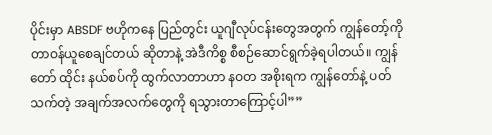ပိုင်းမှာ ABSDF ဗဟိုကနေ ပြည်တွင်း ယူဂျီလုပ်ငန်းတွေအတွက် ကျွန်တော့်ကို တာဝန်ယူစေချင်တယ် ဆိုတာနဲ့ အဲဒီကိစ္စ စီစဉ်ဆောင်ရွက်ခဲ့ရပါတယ်။ ကျွန်တော် ထိုင်း နယ်စပ်ကို ထွက်လာတာဟာ နဝတ အစိုးရက ကျွန်တော်နဲ့ ပတ် သက်တဲ့ အချက်အလက်တွေကို ရသွားတာကြောင့်ပါ””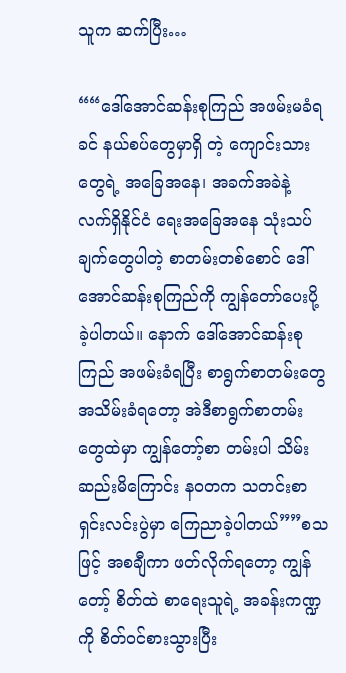သူက ဆက်ပြီး…

““ဒေါ်အောင်ဆန်းစုကြည် အဖမ်းမခံရခင် နယ်စပ်တွေမှာရှိ တဲ့ ကျောင်းသားတွေရဲ့ အခြေအနေ၊ အခက်အခဲနဲ့ လက်ရှိနိုင်ငံ ရေးအခြေအနေ သုံးသပ်ချက်တွေပါတဲ့ စာတမ်းတစ်စောင် ဒေါ်အောင်ဆန်းစုကြည်ကို ကျွန်တော်ပေးပို့ခဲ့ပါတယ်။ နောက် ဒေါ်အောင်ဆန်းစုကြည် အဖမ်းခံရပြီး စာရွက်စာတမ်းတွေ အသိမ်းခံရတော့ အဲဒီစာရွက်စာတမ်းတွေထဲမှာ ကျွန်တော့်စာ တမ်းပါ သိမ်းဆည်းမိကြောင်း နဝတက သတင်းစာရှင်းလင်းပွဲမှာ ကြေညာခဲ့ပါတယ်””စသဖြင့် အစချီကာ ဖတ်လိုက်ရတော့ ကျွန် တော့် စိတ်ထဲ စာရေးသူရဲ့ အခန်းကဏ္ဍကို စိတ်ဝင်စားသွားပြီး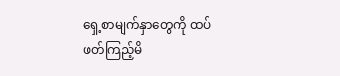ရှေ့စာမျက်နှာတွေကို ထပ်ဖတ်ကြည့်မိ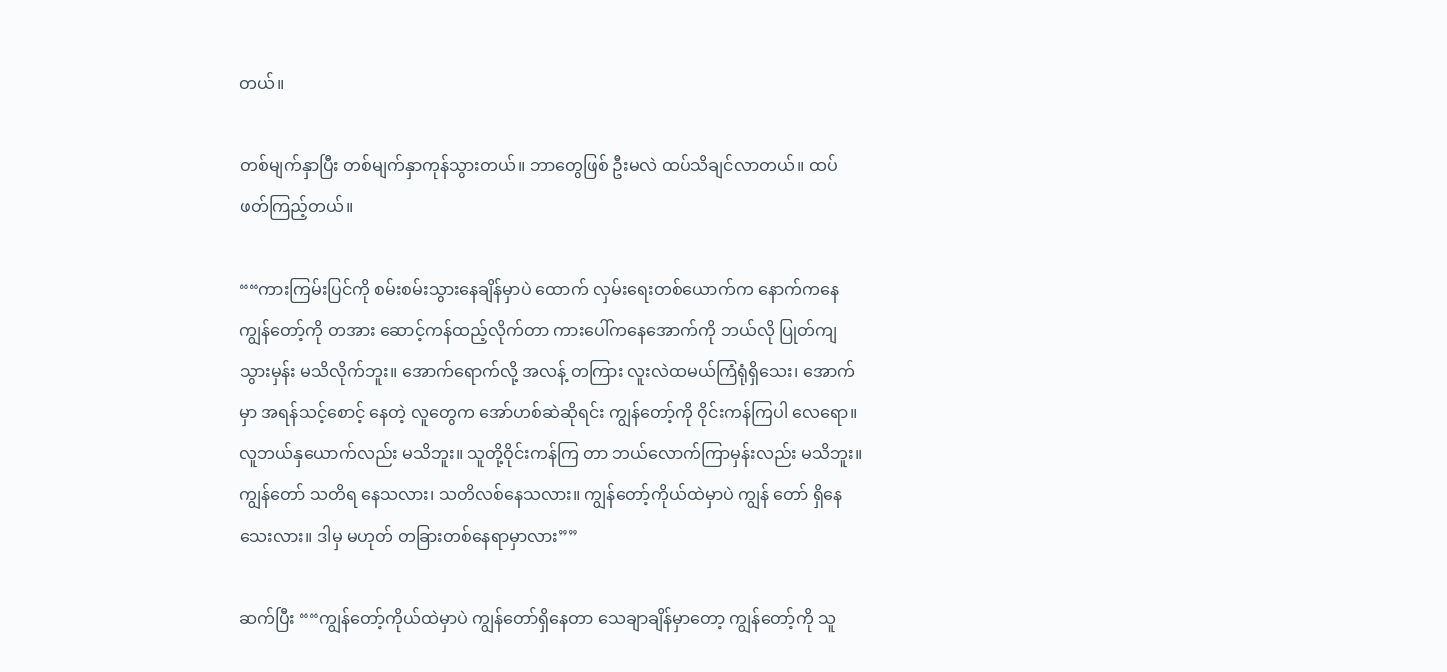တယ်။

တစ်မျက်နှာပြီး တစ်မျက်နှာကုန်သွားတယ်။ ဘာတွေဖြစ် ဦးမလဲ ထပ်သိချင်လာတယ်။ ထပ်ဖတ်ကြည့်တယ်။

““ကားကြမ်းပြင်ကို စမ်းစမ်းသွားနေချိန်မှာပဲ ထောက် လှမ်းရေးတစ်ယောက်က နောက်ကနေ ကျွန်တော့်ကို တအား ဆောင့်ကန်ထည့်လိုက်တာ ကားပေါ်ကနေအောက်ကို ဘယ်လို ပြုတ်ကျသွားမှန်း မသိလိုက်ဘူး။ အောက်ရောက်လို့ အလန့် တကြား လူးလဲထမယ်ကြံရုံရှိသေး၊ အောက်မှာ အရန်သင့်စောင့် နေတဲ့ လူတွေက အော်ဟစ်ဆဲဆိုရင်း ကျွန်တော့်ကို ဝိုင်းကန်ကြပါ လေရော။ လူဘယ်နှယောက်လည်း မသိဘူး။ သူတို့ဝိုင်းကန်ကြ တာ ဘယ်လောက်ကြာမှန်းလည်း မသိဘူး။ ကျွန်တော် သတိရ နေသလား၊ သတိလစ်နေသလား။ ကျွန်တော့်ကိုယ်ထဲမှာပဲ ကျွန် တော် ရှိနေသေးလား။ ဒါမှ မဟုတ် တခြားတစ်နေရာမှာလား””

ဆက်ပြီး ““ကျွန်တော့်ကိုယ်ထဲမှာပဲ ကျွန်တော်ရှိနေတာ သေချာချိန်မှာတော့ ကျွန်တော့်ကို သူ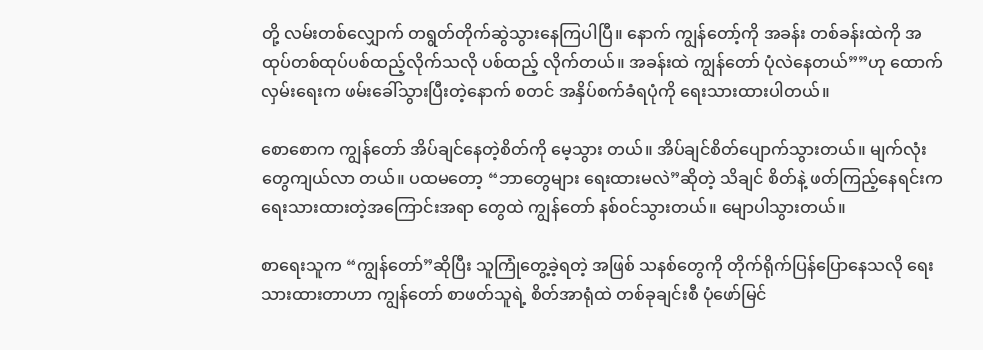တို့ လမ်းတစ်လျှောက် တရွတ်တိုက်ဆွဲသွားနေကြပါပြီ။ နောက် ကျွန်တော့်ကို အခန်း တစ်ခန်းထဲကို အထုပ်တစ်ထုပ်ပစ်ထည့်လိုက်သလို ပစ်ထည့် လိုက်တယ်။ အခန်းထဲ ကျွန်တော် ပုံလဲနေတယ်””ဟု ထောက် လှမ်းရေးက ဖမ်းခေါ်သွားပြီးတဲ့နောက် စတင် အနှိပ်စက်ခံရပုံကို ရေးသားထားပါတယ်။

စောစောက ကျွန်တော် အိပ်ချင်နေတဲ့စိတ်ကို မေ့သွား တယ်။ အိပ်ချင်စိတ်ပျောက်သွားတယ်။ မျက်လုံးတွေကျယ်လာ တယ်။ ပထမတော့ “ဘာတွေများ ရေးထားမလဲ”ဆိုတဲ့ သိချင် စိတ်နဲ့ ဖတ်ကြည့်နေရင်းက ရေးသားထားတဲ့အကြောင်းအရာ တွေထဲ ကျွန်တော် နစ်ဝင်သွားတယ်။ မျောပါသွားတယ်။

စာရေးသူက “ကျွန်တော်”ဆိုပြီး သူကြုံတွေ့ခဲ့ရတဲ့ အဖြစ် သနစ်တွေကို တိုက်ရိုက်ပြန်ပြောနေသလို ရေးသားထားတာဟာ ကျွန်တော် စာဖတ်သူရဲ့ စိတ်အာရုံထဲ တစ်ခုချင်းစီ ပုံဖော်မြင်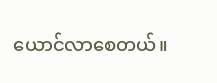ယောင်လာစေတယ်။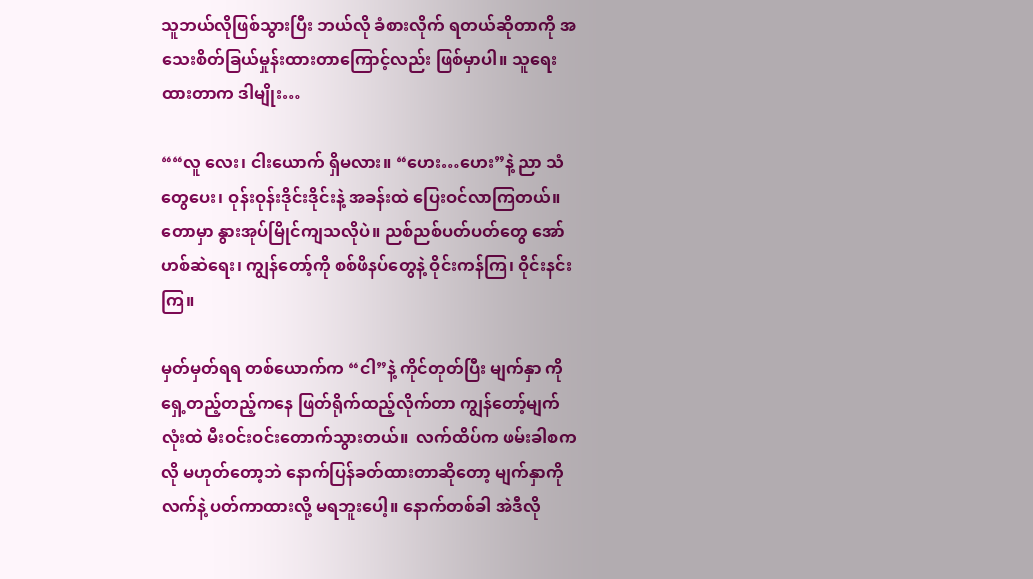သူဘယ်လိုဖြစ်သွားပြီး ဘယ်လို ခံစားလိုက် ရတယ်ဆိုတာကို အသေးစိတ်ခြယ်မှုန်းထားတာကြောင့်လည်း ဖြစ်မှာပါ။ သူရေးထားတာက ဒါမျိုး…

““လူ လေး၊ ငါးယောက် ရှိမလား။ “ဟေး…ဟေး”နဲ့ ညာ သံတွေပေး၊ ဝုန်းဝုန်းဒိုင်းဒိုင်းနဲ့ အခန်းထဲ ပြေးဝင်လာကြတယ်။ တောမှာ နွားအုပ်မြိုင်ကျသလိုပဲ။ ညစ်ညစ်ပတ်ပတ်တွေ အော် ဟစ်ဆဲရေး၊ ကျွန်တော့်ကို စစ်ဖိနပ်တွေနဲ့ ဝိုင်းကန်ကြ၊ ဝိုင်းနင်းကြ။

မှတ်မှတ်ရရ တစ်ယောက်က “ငါ”နဲ့ ကိုင်တုတ်ပြီး မျက်နှာ ကို ရှေ့တည့်တည့်ကနေ ဖြတ်ရိုက်ထည့်လိုက်တာ ကျွန်တော့်မျက် လုံးထဲ မီးဝင်းဝင်းတောက်သွားတယ်။  လက်ထိပ်က ဖမ်းခါစကလို မဟုတ်တော့ဘဲ နောက်ပြန်ခတ်ထားတာဆိုတော့ မျက်နှာကို လက်နဲ့ ပတ်ကာထားလို့ မရဘူးပေါ့။ နောက်တစ်ခါ အဲဒီလို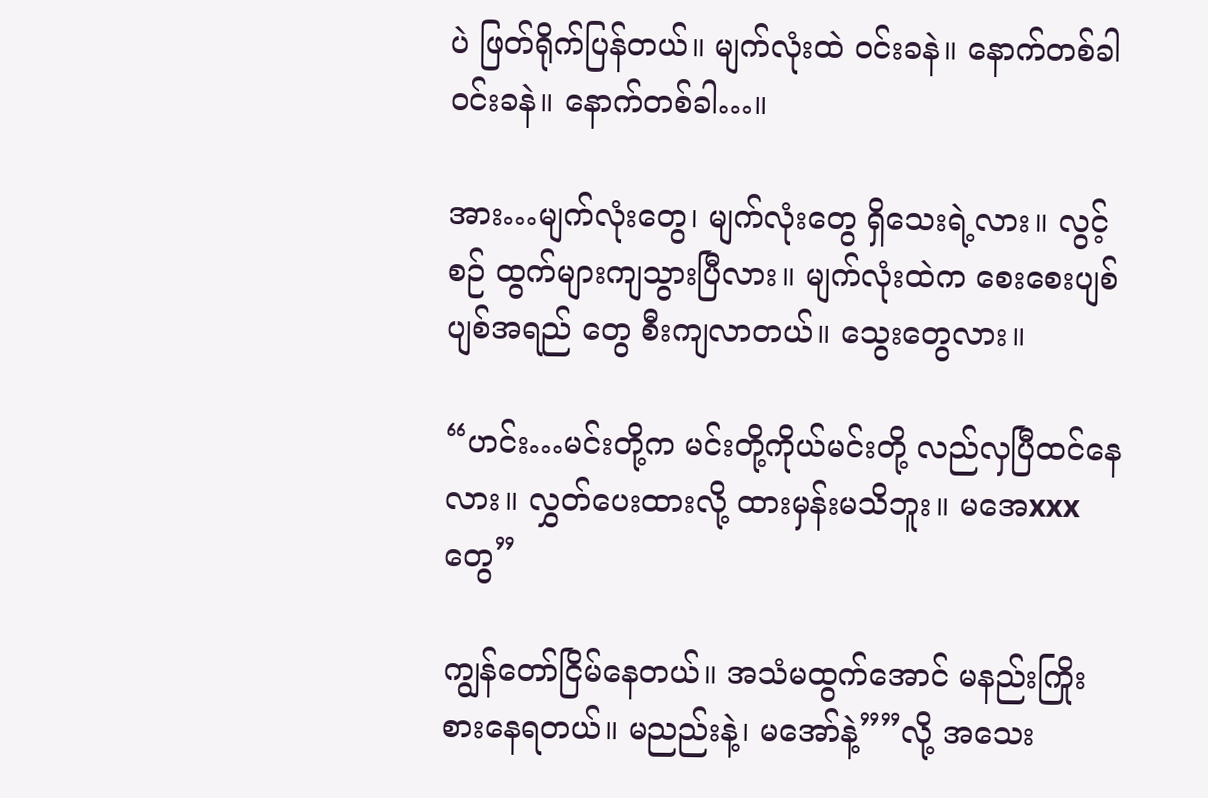ပဲ ဖြတ်ရိုက်ပြန်တယ်။ မျက်လုံးထဲ ဝင်းခနဲ။ နောက်တစ်ခါ ဝင်းခနဲ။ နောက်တစ်ခါ…။

အား…မျက်လုံးတွေ၊ မျက်လုံးတွေ ရှိသေးရဲ့လား။ လွင့်စဉ် ထွက်များကျသွားပြီလား။ မျက်လုံးထဲက စေးစေးပျစ်ပျစ်အရည် တွေ စီးကျလာတယ်။ သွေးတွေလား။

“ဟင်း…မင်းတို့က မင်းတို့ကိုယ်မင်းတို့ လည်လှပြီထင်နေ လား။ လွှတ်ပေးထားလို့ ထားမှန်းမသိဘူး။ မအေxxxတွေ”

ကျွန်တော်ငြိမ်နေတယ်။ အသံမထွက်အောင် မနည်းကြိုး စားနေရတယ်။ မညည်းနဲ့၊ မအော်နဲ့””လို့ အသေး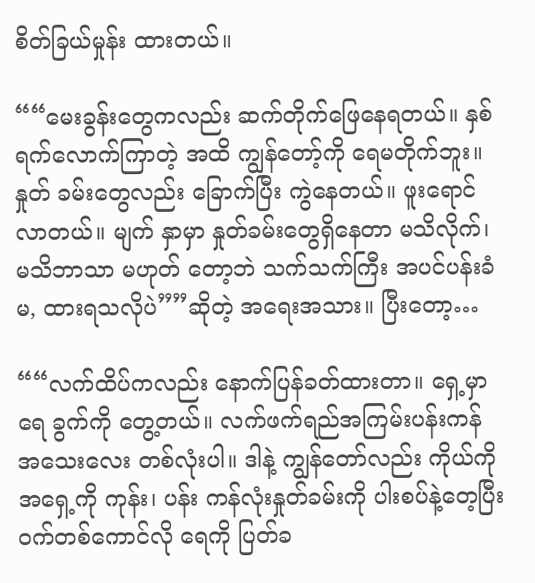စိတ်ခြယ်မှုန်း ထားတယ်။

““မေးခွန်းတွေကလည်း ဆက်တိုက်ဖြေနေရတယ်။ နှစ် ရက်လောက်ကြာတဲ့ အထိ ကျွန်တော့်ကို ရေမတိုက်ဘူး။ နှုတ် ခမ်းတွေလည်း ခြောက်ပြီး ကွဲနေတယ်။ ဖူးရောင်လာတယ်။ မျက် နှာမှာ နှုတ်ခမ်းတွေရှိနေတာ မသိလိုက်၊ မသိဘာသာ မဟုတ် တော့ဘဲ သက်သက်ကြီး အပင်ပန်းခံ မ, ထားရသလိုပဲ””ဆိုတဲ့ အရေးအသား။ ပြီးတော့…

““လက်ထိပ်ကလည်း နောက်ပြန်ခတ်ထားတာ။ ရှေ့မှာ ရေ ခွက်ကို တွေ့တယ်။ လက်ဖက်ရည်အကြမ်းပန်းကန် အသေးလေး တစ်လုံးပါ။ ဒါနဲ့ ကျွန်တော်လည်း ကိုယ်ကို အရှေ့ကို ကုန်း၊ ပန်း ကန်လုံးနှုတ်ခမ်းကို ပါးစပ်နဲ့တေ့ပြီး ဝက်တစ်ကောင်လို ရေကို ပြတ်ခ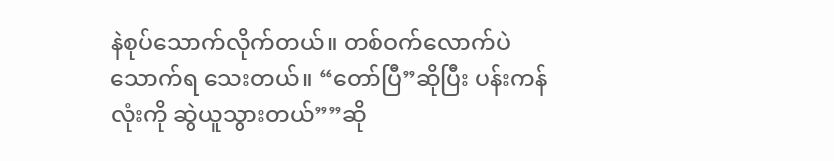နဲစုပ်သောက်လိုက်တယ်။ တစ်ဝက်လောက်ပဲ သောက်ရ သေးတယ်။ “တော်ပြီ”ဆိုပြီး ပန်းကန်လုံးကို ဆွဲယူသွားတယ်””ဆို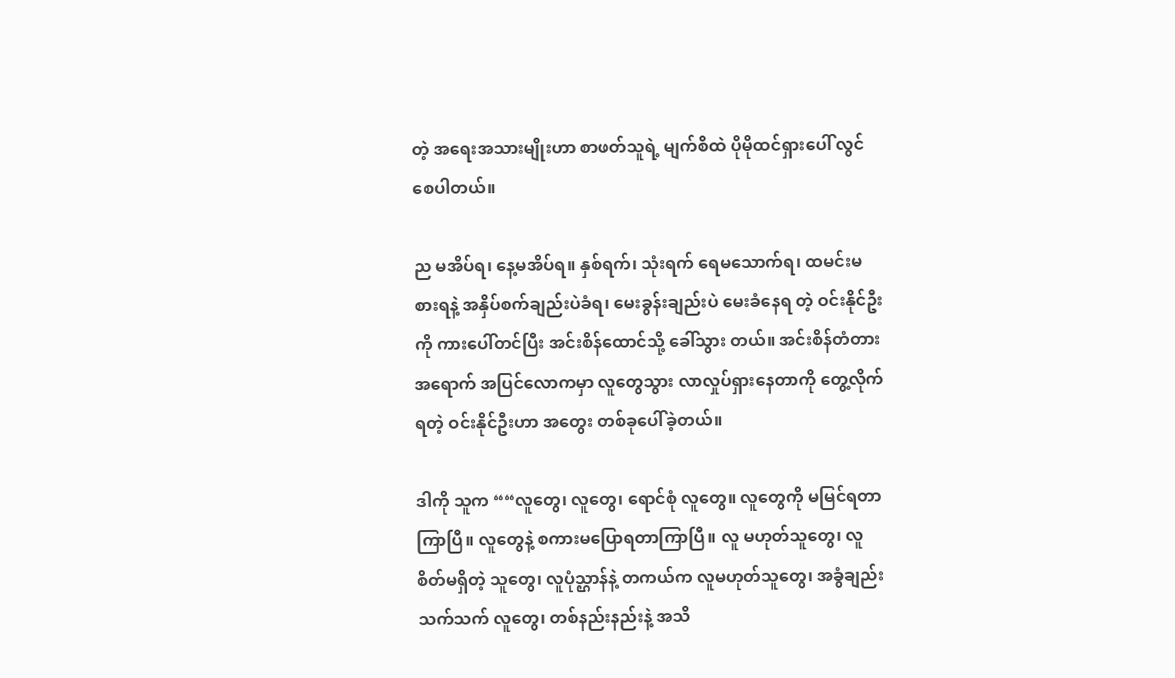တဲ့ အရေးအသားမျိုးဟာ စာဖတ်သူရဲ့ မျက်စိထဲ ပိုမိုထင်ရှားပေါ် လွင်စေပါတယ်။

ည မအိပ်ရ၊ နေ့မအိပ်ရ။ နှစ်ရက်၊ သုံးရက် ရေမသောက်ရ၊ ထမင်းမစားရနဲ့ အနှိပ်စက်ချည်းပဲခံရ၊ မေးခွန်းချည်းပဲ မေးခံနေရ တဲ့ ဝင်းနိုင်ဦးကို ကားပေါ်တင်ပြီး အင်းစိန်ထောင်သို့ ခေါ်သွား တယ်။ အင်းစိန်တံတားအရောက် အပြင်လောကမှာ လူတွေသွား လာလှုပ်ရှားနေတာကို တွေ့လိုက်ရတဲ့ ဝင်းနိုင်ဦးဟာ အတွေး တစ်ခုပေါ်ခဲ့တယ်။

ဒါကို သူက ““လူတွေ၊ လူတွေ၊ ရောင်စုံ လူတွေ။ လူတွေကို မမြင်ရတာကြာပြီ။ လူတွေနဲ့ စကားမပြောရတာကြာပြီ။ လူ မဟုတ်သူတွေ၊ လူစိတ်မရှိတဲ့ သူတွေ၊ လူပုံသ္ဌာန်နဲ့ တကယ်က လူမဟုတ်သူတွေ၊ အခွံချည်းသက်သက် လူတွေ၊ တစ်နည်းနည်းနဲ့ အသိ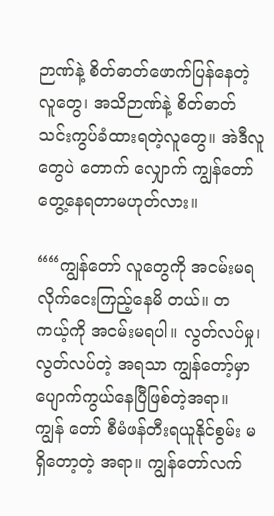ဉာဏ်နဲ့ စိတ်ဓာတ်ဖောက်ပြန်နေတဲ့လူတွေ၊ အသိဉာဏ်နဲ့ စိတ်ဓာတ်သင်းကွပ်ခံထားရတဲ့လူတွေ။ အဲဒီလူတွေပဲ တောက် လျှောက် ကျွန်တော် တွေ့နေရတာမဟုတ်လား။

““ကျွန်တော် လူတွေကို အငမ်းမရ လိုက်ငေးကြည့်နေမိ တယ်။ တကယ့်ကို အငမ်းမရပါ။ လွတ်လပ်မှု၊ လွတ်လပ်တဲ့ အရသာ ကျွန်တော့်မှာ ပျောက်ကွယ်နေပြီဖြစ်တဲ့အရာ။ ကျွန် တော် စီမံဖန်တီးရယူနိုင်စွမ်း မရှိတော့တဲ့ အရာ။ ကျွန်တော်လက်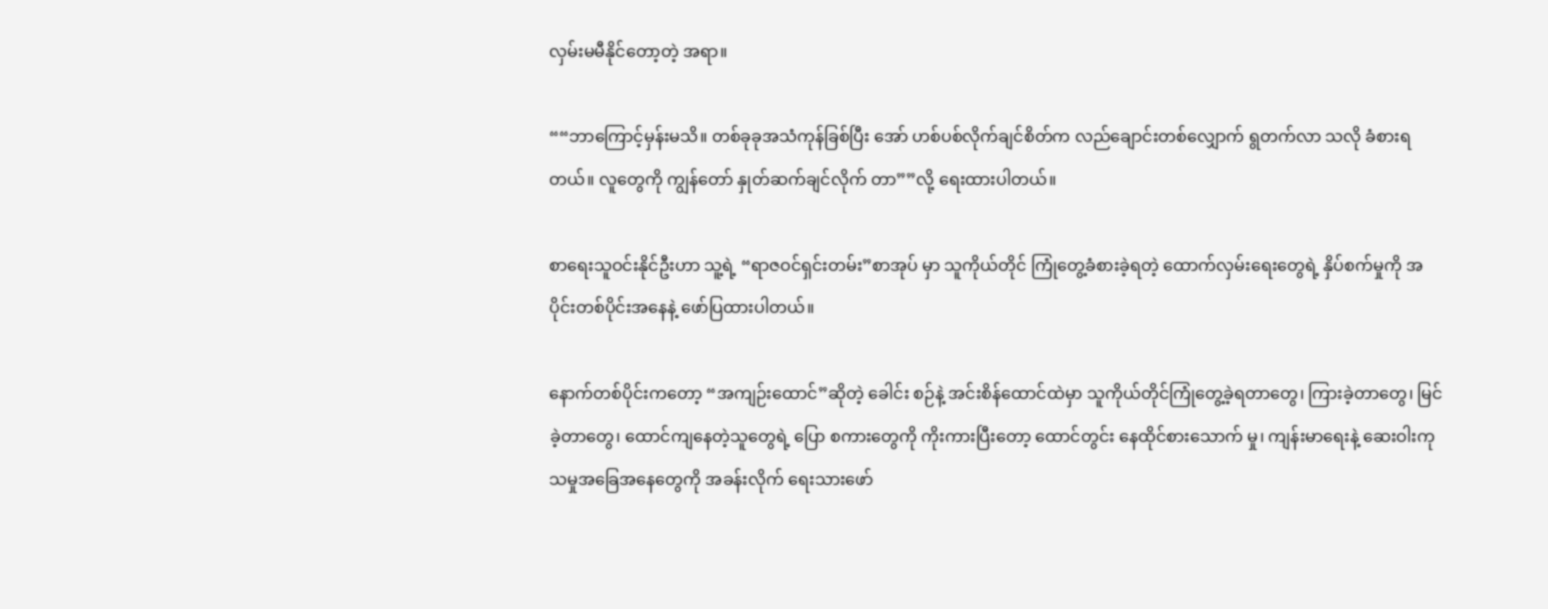လှမ်းမမီနိုင်တော့တဲ့ အရာ။

““ဘာကြောင့်မှန်းမသိ။ တစ်ခုခုအသံကုန်ခြစ်ပြီး အော် ဟစ်ပစ်လိုက်ချင်စိတ်က လည်ချောင်းတစ်လျှောက် ရွတက်လာ သလို ခံစားရတယ်။ လူတွေကို ကျွန်တော် နှုတ်ဆက်ချင်လိုက် တာ””လို့ ရေးထားပါတယ်။

စာရေးသူဝင်းနိုင်ဦးဟာ သူ့ရဲ့ “ရာဇဝင်ရှင်းတမ်း”စာအုပ် မှာ သူကိုယ်တိုင် ကြုံတွေ့ခံစားခဲ့ရတဲ့ ထောက်လှမ်းရေးတွေရဲ့ နှိပ်စက်မှုကို အပိုင်းတစ်ပိုင်းအနေနဲ့ ဖော်ပြထားပါတယ်။

နောက်တစ်ပိုင်းကတော့ “အကျဉ်းထောင်”ဆိုတဲ့ ခေါင်း စဉ်နဲ့ အင်းစိန်ထောင်ထဲမှာ သူကိုယ်တိုင်ကြုံတွေ့ခဲ့ရတာတွေ၊ ကြားခဲ့တာတွေ၊ မြင်ခဲ့တာတွေ၊ ထောင်ကျနေတဲ့သူတွေရဲ့ ပြော စကားတွေကို ကိုးကားပြီးတော့ ထောင်တွင်း နေထိုင်စားသောက် မှု၊ ကျန်းမာရေးနဲ့ ဆေးဝါးကုသမှုအခြေအနေတွေကို အခန်းလိုက် ရေးသားဖော်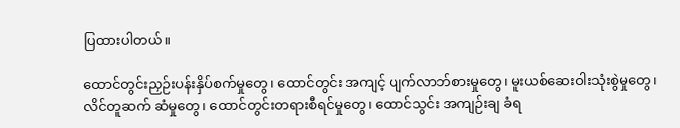ပြထားပါတယ်။

ထောင်တွင်းညှဉ်းပန်းနှိပ်စက်မှုတွေ၊ ထောင်တွင်း အကျင့် ပျက်လာဘ်စားမှုတွေ၊ မူးယစ်ဆေးဝါးသုံးစွဲမှုတွေ၊ လိင်တူဆက် ဆံမှုတွေ၊ ထောင်တွင်းတရားစီရင်မှုတွေ၊ ထောင်သွင်း အကျဉ်းချ ခံရ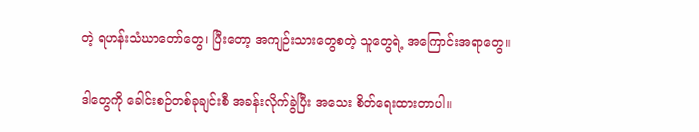တဲ့ ရဟန်းသံဃာတော်တွေ၊ ပြီးတော့ အကျဉ်းသားတွေစတဲ့ သူတွေရဲ့ အကြောင်းအရာတွေ။

ဒါတွေကို ခေါင်းစဉ်တစ်ခုချင်းစီ အခန်းလိုက်ခွဲပြီး အသေး စိတ်ရေးထားတာပါ။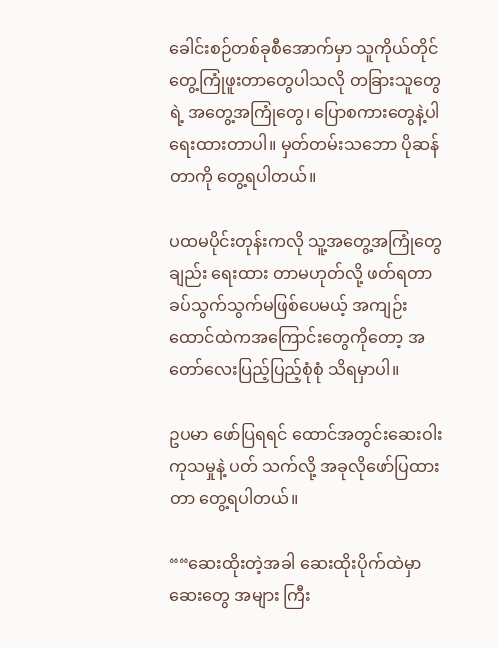ခေါင်းစဉ်တစ်ခုစီအောက်မှာ သူကိုယ်တိုင် တွေ့ကြုံဖူးတာတွေပါသလို တခြားသူတွေရဲ့ အတွေ့အကြုံတွေ၊ ပြောစကားတွေနဲ့ပါ ရေးထားတာပါ။ မှတ်တမ်းသဘော ပိုဆန် တာကို တွေ့ရပါတယ်။

ပထမပိုင်းတုန်းကလို သူ့အတွေ့အကြုံတွေချည်း ရေးထား တာမဟုတ်လို့ ဖတ်ရတာခပ်သွက်သွက်မဖြစ်ပေမယ့် အကျဉ်း ထောင်ထဲကအကြောင်းတွေကိုတော့ အတော်လေးပြည့်ပြည့်စုံစုံ သိရမှာပါ။

ဥပမာ ဖော်ပြရရင် ထောင်အတွင်းဆေးဝါးကုသမှုနဲ့ ပတ် သက်လို့ အခုလိုဖော်ပြထားတာ တွေ့ရပါတယ်။

““ဆေးထိုးတဲ့အခါ ဆေးထိုးပိုက်ထဲမှာ ဆေးတွေ အများ ကြီး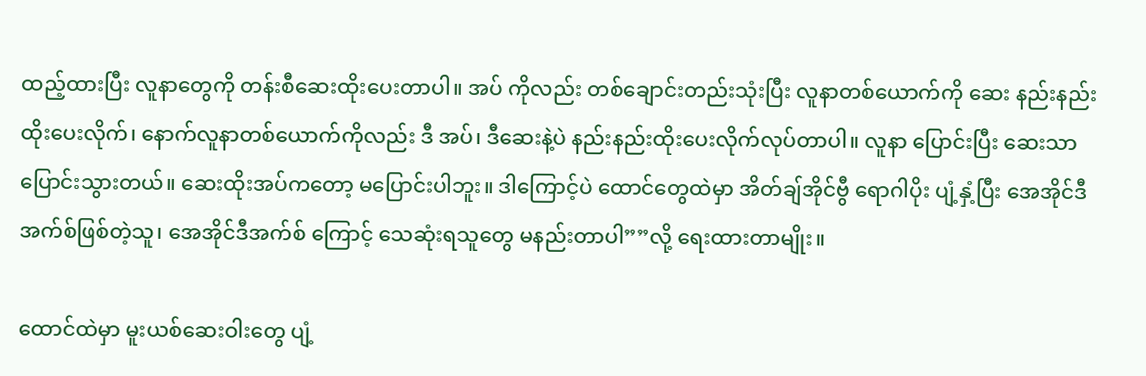ထည့်ထားပြီး လူနာတွေကို တန်းစီဆေးထိုးပေးတာပါ။ အပ် ကိုလည်း တစ်ချောင်းတည်းသုံးပြီး လူနာတစ်ယောက်ကို ဆေး နည်းနည်းထိုးပေးလိုက်၊ နောက်လူနာတစ်ယောက်ကိုလည်း ဒီ အပ်၊ ဒီဆေးနဲ့ပဲ နည်းနည်းထိုးပေးလိုက်လုပ်တာပါ။ လူနာ ပြောင်းပြီး ဆေးသာ ပြောင်းသွားတယ်။ ဆေးထိုးအပ်ကတော့ မပြောင်းပါဘူး။ ဒါကြောင့်ပဲ ထောင်တွေထဲမှာ အိတ်ချ်အိုင်ဗွီ ရောဂါပိုး ပျံ့နှံ့ပြီး အေအိုင်ဒီအက်စ်ဖြစ်တဲ့သူ၊ အေအိုင်ဒီအက်စ် ကြောင့် သေဆုံးရသူတွေ မနည်းတာပါ””လို့ ရေးထားတာမျိုး။

ထောင်ထဲမှာ မူးယစ်ဆေးဝါးတွေ ပျံ့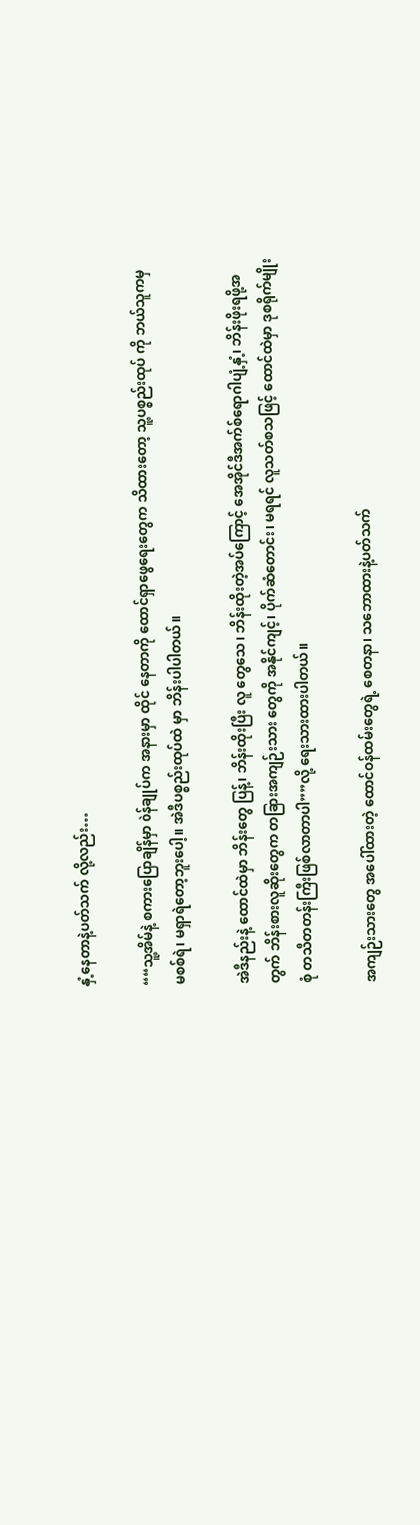နှံ့နေတာနဲ့ပတ်သက် လို့လည်း…

““သူ့အိမ်နဲ့ စကားပြောချိန်မှာ òန်ချုပ်က အနားမှာ ထိုင် နေတာကို ထောင်ရှာဖွေရေးတွေက သိထားတော့ သူ့ပစ္စည်းထုပ် ကို ဘယ်သူကမှ မစစ်ရဲ၊ မရှာရဲတော့ဘူးပေါ့။ အဲဒီပစ္စည်းထုပ်ထဲ မှာ ဘိန်းပါပါတယ်။

အဲဒီနည်းနဲ့ ထောင်ထဲမှာ ဘိန်းတွေ ပြန့်၊ ဘိန်းထိုးပြီး လူ တွေသေ၊ ဘိန်းထိုးတဲ့အပ်ကြောင့် အေအိုင်ဒီအက်စ်ရောဂါပျံ့နှံ့၊ ဘိန်းဖိုးရဖို့အတွက် ဘိန်းစားလူဆိုးတွေက တခြားအကျဉ်းသား တွေကို အနိုင်ကျင့်၊ ပိုက်ဆံတောင်း၊ မရရင် လူသတ်စသဖြင့် ထောင်ထဲမှာ ဒုစရိုက်မျိုးစုံ တသီတတန်းကြီးဖြစ်လာတာပါ””လို့ ရေးသားထားပါတယ်။

အကျဉ်းသားတွေ အပေါ်ထားတဲ့ ထောင်ဝန်ထမ်းတွေရဲ့ စေတနာ၊ သဘောထားနဲ့ပတ်သက်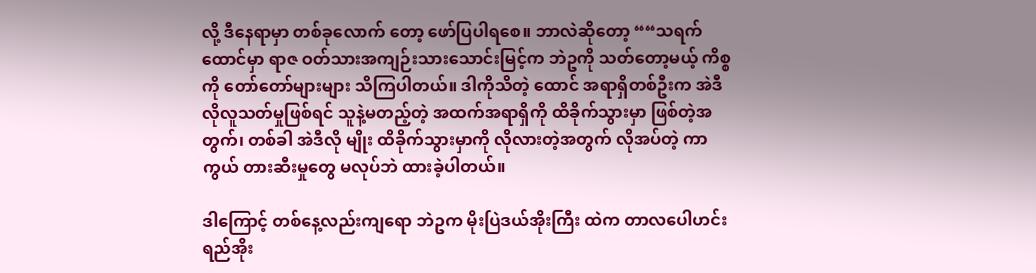လို့ ဒီနေရာမှာ တစ်ခုလောက် တော့ ဖော်ပြပါရစေ။ ဘာလဲဆိုတော့ ““သရက်ထောင်မှာ ရာဇ ဝတ်သားအကျဉ်းသားသောင်းမြင့်က ဘဲဥကို သတ်တော့မယ့် ကိစ္စကို တော်တော်များများ သိကြပါတယ်။ ဒါကိုသိတဲ့ ထောင် အရာရှိတစ်ဦးက အဲဒီလိုလူသတ်မှုဖြစ်ရင် သူနဲ့မတည့်တဲ့ အထက်အရာရှိကို ထိခိုက်သွားမှာ ဖြစ်တဲ့အတွက်၊ တစ်ခါ အဲဒီလို မျိုး ထိခိုက်သွားမှာကို လိုလားတဲ့အတွက် လိုအပ်တဲ့ ကာကွယ် တားဆီးမှုတွေ မလုပ်ဘဲ ထားခဲ့ပါတယ်။

ဒါကြောင့် တစ်နေ့လည်းကျရော ဘဲဥက မိုးပြဲဒယ်အိုးကြီး ထဲက တာလပေါဟင်းရည်အိုး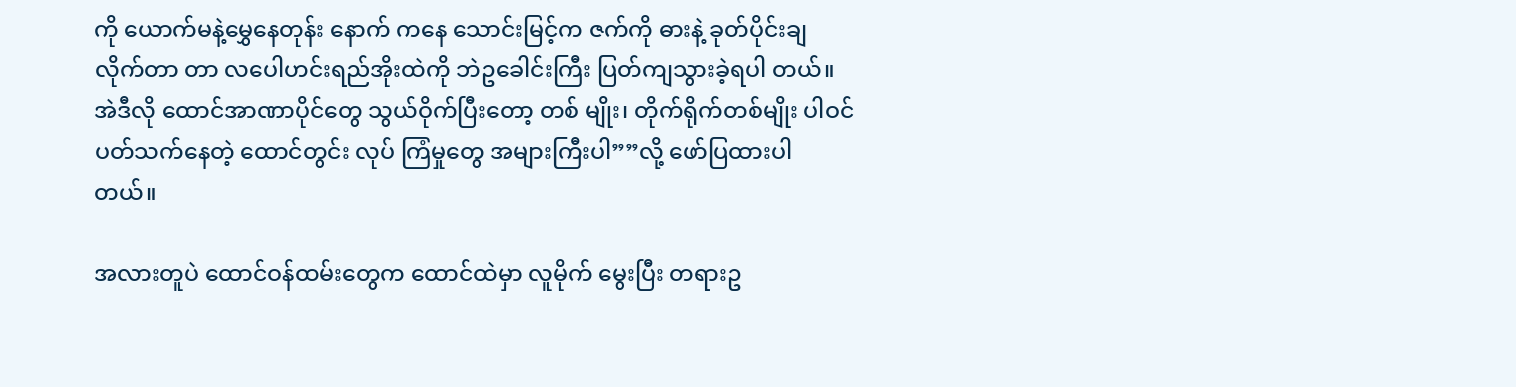ကို ယောက်မနဲ့မွှေနေတုန်း နောက် ကနေ သောင်းမြင့်က ဇက်ကို ဓားနဲ့ ခုတ်ပိုင်းချလိုက်တာ တာ လပေါဟင်းရည်အိုးထဲကို ဘဲဥခေါင်းကြီး ပြတ်ကျသွားခဲ့ရပါ တယ်။ အဲဒီလို ထောင်အာဏာပိုင်တွေ သွယ်ဝိုက်ပြီးတော့ တစ် မျိုး၊ တိုက်ရိုက်တစ်မျိုး ပါဝင်ပတ်သက်နေတဲ့ ထောင်တွင်း လုပ် ကြံမှုတွေ အများကြီးပါ””လို့ ဖော်ပြထားပါတယ်။

အလားတူပဲ ထောင်ဝန်ထမ်းတွေက ထောင်ထဲမှာ လူမိုက် မွေးပြီး တရားဥ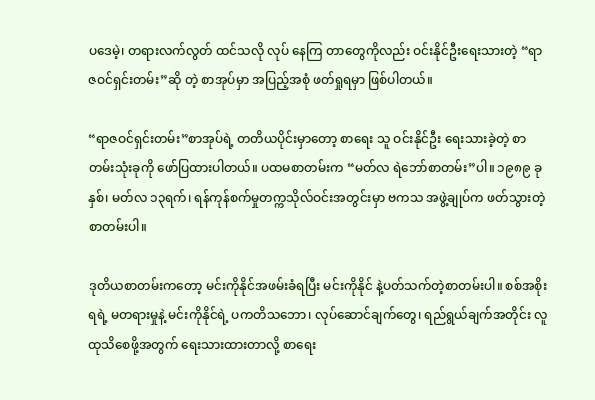ပဒေမဲ့၊ တရားလက်လွတ် ထင်သလို လုပ် နေကြ တာတွေကိုလည်း ဝင်းနိုင်ဦးရေးသားတဲ့ “ရာဇဝင်ရှင်းတမ်း”ဆို တဲ့ စာအုပ်မှာ အပြည့်အစုံ ဖတ်ရှုရမှာ ဖြစ်ပါတယ်။

“ရာဇဝင်ရှင်းတမ်း”စာအုပ်ရဲ့ တတိယပိုင်းမှာတော့ စာရေး သူ ဝင်းနိုင်ဦး ရေးသားခဲ့တဲ့ စာတမ်းသုံးခုကို ဖော်ပြထားပါတယ်။ ပထမစာတမ်းက “မတ်လ ရဲဘော်စာတမ်း”ပါ။ ၁၉၈၉ ခုနှစ်၊ မတ်လ ၁၃ရက်၊ ရန်ကုန်စက်မှုတက္ကသိုလ်ဝင်းအတွင်းမှာ ဗကသ အဖွဲ့ချုပ်က ဖတ်သွားတဲ့ စာတမ်းပါ။

ဒုတိယစာတမ်းကတော့ မင်းကိုနိုင်အဖမ်းခံရပြီး မင်းကိုနိုင် နဲ့ပတ်သက်တဲ့စာတမ်းပါ။ စစ်အစိုးရရဲ့ မတရားမှုနဲ့ မင်းကိုနိုင်ရဲ့ ပကတိသဘော၊ လုပ်ဆောင်ချက်တွေ၊ ရည်ရွယ်ချက်အတိုင်း လူထုသိစေဖို့အတွက် ရေးသားထားတာလို့ စာရေး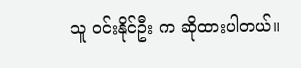သူ ဝင်းနိုင်ဦး က ဆိုထားပါတယ်။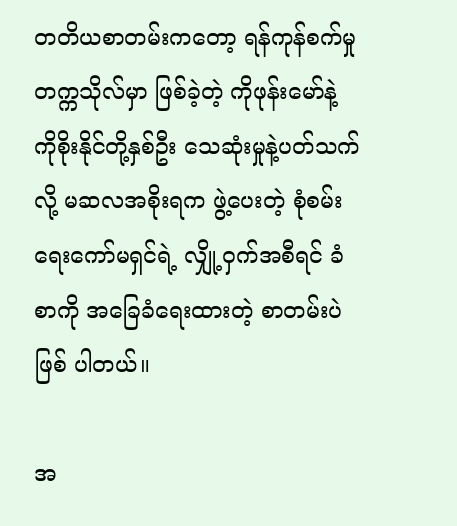တတိယစာတမ်းကတော့ ရန်ကုန်စက်မှုတက္ကသိုလ်မှာ ဖြစ်ခဲ့တဲ့ ကိုဖုန်းမော်နဲ့ ကိုစိုးနိုင်တို့နှစ်ဦး သေဆုံးမှုနဲ့ပတ်သက်လို့ မဆလအစိုးရက ဖွဲ့ပေးတဲ့ စုံစမ်းရေးကော်မရှင်ရဲ့ လျှို့ဝှက်အစီရင် ခံစာကို အခြေခံရေးထားတဲ့ စာတမ်းပဲဖြစ် ပါတယ်။

အ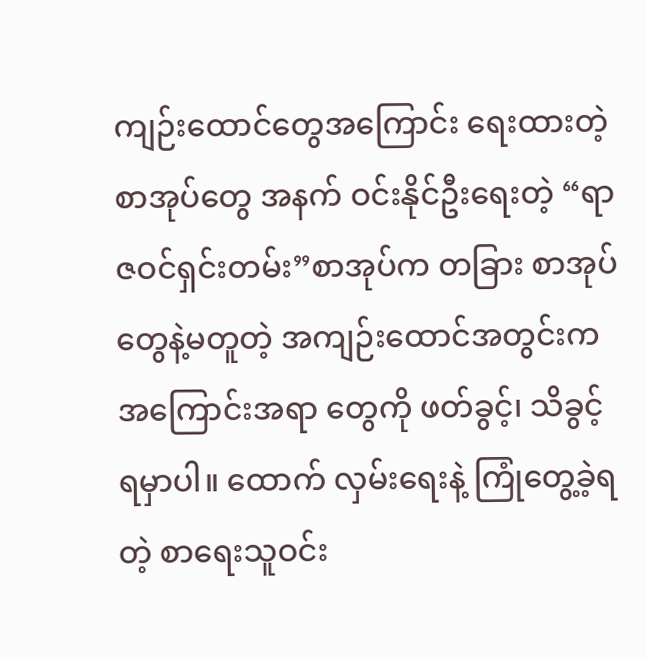ကျဉ်းထောင်တွေအကြောင်း ရေးထားတဲ့ စာအုပ်တွေ အနက် ဝင်းနိုင်ဦးရေးတဲ့ “ရာဇဝင်ရှင်းတမ်း”စာအုပ်က တခြား စာအုပ်တွေနဲ့မတူတဲ့ အကျဉ်းထောင်အတွင်းက အကြောင်းအရာ တွေကို ဖတ်ခွင့်၊ သိခွင့်ရမှာပါ။ ထောက် လှမ်းရေးနဲ့ ကြုံတွေ့ခဲ့ရတဲ့ စာရေးသူဝင်း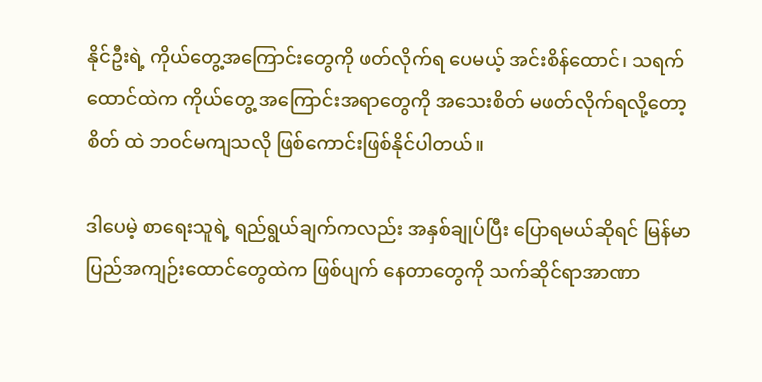နိုင်ဦးရဲ့ ကိုယ်တွေ့အကြောင်းတွေကို ဖတ်လိုက်ရ ပေမယ့် အင်းစိန်ထောင်၊ သရက်ထောင်ထဲက ကိုယ်တွေ့ အကြောင်းအရာတွေကို အသေးစိတ် မဖတ်လိုက်ရလို့တော့ စိတ် ထဲ ဘဝင်မကျသလို ဖြစ်ကောင်းဖြစ်နိုင်ပါတယ်။

ဒါပေမဲ့ စာရေးသူရဲ့ ရည်ရွယ်ချက်ကလည်း အနှစ်ချုပ်ပြီး ပြောရမယ်ဆိုရင် မြန်မာပြည်အကျဉ်းထောင်တွေထဲက ဖြစ်ပျက် နေတာတွေကို သက်ဆိုင်ရာအာဏာ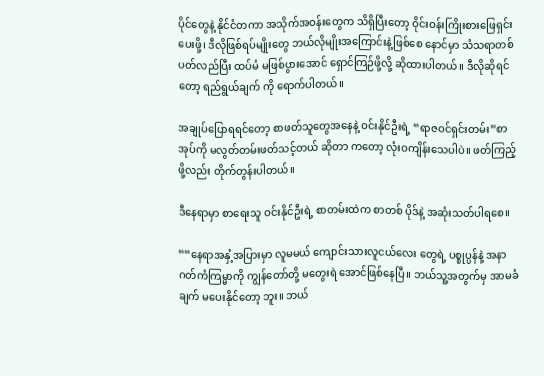ပိုင်တွေနဲ့ နိုင်ငံတကာ အသိုက်အဝန်းတွေက သိရှိပြီးတော့ ဝိုင်းဝန်းကြိုးစားဖြေရှင်း ပေးဖို့၊ ဒီလိုဖြစ်ရပ်မျိုးတွေ ဘယ်လိုမျိုးအကြောင်းနဲ့ဖြစ်စေ နောင်မှာ သံသရာတစ်ပတ်လည်ပြီး ထပ်မံ မဖြစ်ပွားအောင် ရှောင်ကြဉ်ဖို့လို့ ဆိုထားပါတယ်။ ဒီလိုဆိုရင်တော့ ရည်ရွယ်ချက် ကို ရောက်ပါတယ်။

အချုပ်ပြောရရင်တော့ စာဖတ်သူတွေအနေနဲ့ ဝင်းနိုင်ဦးရဲ့ “ရာဇဝင်ရှင်းတမ်း”စာအုပ်ကို မလွတ်တမ်းဖတ်သင့်တယ် ဆိုတာ ကတော့ လုံးဝကျိန်းသေပါပဲ။ ဖတ်ကြည့်ဖို့လည်း တိုက်တွန်းပါတယ်။

ဒီနေရာမှာ စာရေးသူ ဝင်းနိုင်ဦးရဲ့ စာတမ်းထဲက စာတစ် ပိုဒ်နဲ့ အဆုံးသတ်ပါရစေ။

““နေရာအနှံ့အပြားမှာ လူမမယ် ကျောင်းသားလူငယ်လေး တွေရဲ့ ပစ္စုပ္ပန်နဲ့ အနာဂတ်ကံကြမ္မာကို ကျွန်တော်တို့ မတွေးရဲ အောင်ဖြစ်နေပြီ။ ဘယ်သူ့အတွက်မှ အာမခံချက် မပေးနိုင်တော့ ဘူး။ ဘယ်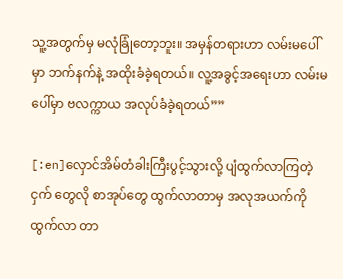သူ့အတွက်မှ မလုံခြုံတော့ဘူး။ အမှန်တရားဟာ လမ်းမပေါ်မှာ ဘက်နက်နဲ့ အထိုးခံခဲ့ရတယ်။ လူ့အခွင့်အရေးဟာ လမ်းမပေါ်မှာ ဗလက္ကာယ အလုပ်ခံခဲ့ရတယ်””

[:en]လှောင်အိမ်တံခါးကြီးပွင့်သွားလို့ ပျံထွက်လာကြတဲ့ ငှက် တွေလို စာအုပ်တွေ ထွက်လာတာမှ အလုအယက်ကို ထွက်လာ တာ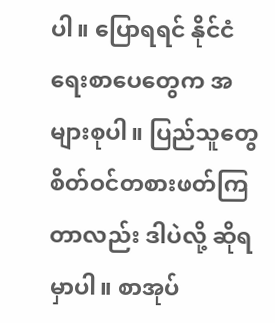ပါ။ ပြောရရင် နိုင်ငံရေးစာပေတွေက အများစုပါ။ ပြည်သူတွေ စိတ်ဝင်တစားဖတ်ကြတာလည်း ဒါပဲလို့ ဆိုရမှာပါ။ စာအုပ်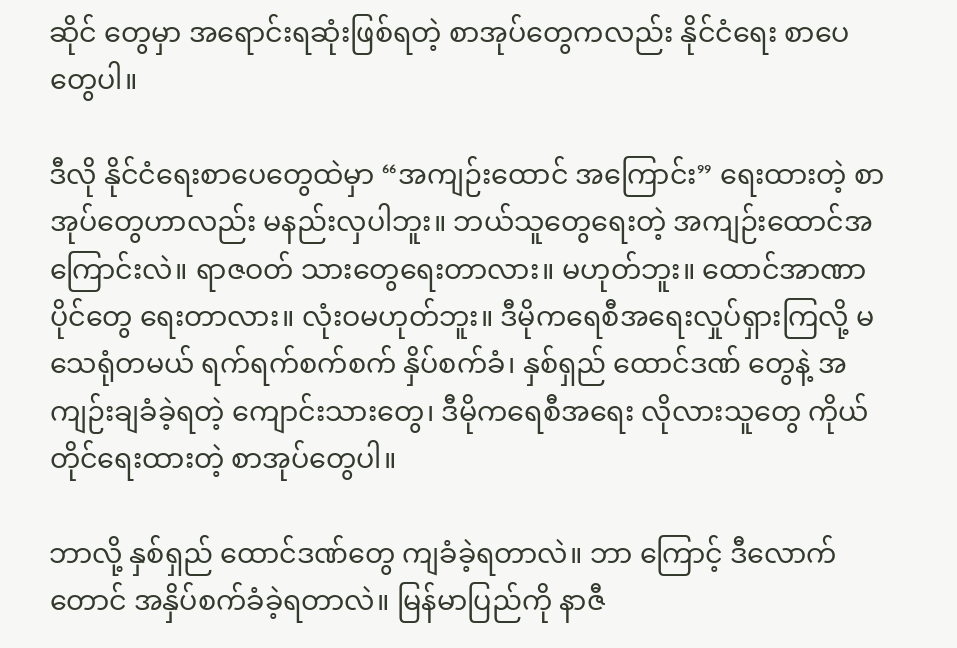ဆိုင် တွေမှာ အရောင်းရဆုံးဖြစ်ရတဲ့ စာအုပ်တွေကလည်း နိုင်ငံရေး စာပေတွေပါ။

ဒီလို နိုင်ငံရေးစာပေတွေထဲမှာ “အကျဉ်းထောင် အကြောင်း” ရေးထားတဲ့ စာအုပ်တွေဟာလည်း မနည်းလှပါဘူး။ ဘယ်သူတွေရေးတဲ့ အကျဉ်းထောင်အကြောင်းလဲ။ ရာဇဝတ် သားတွေရေးတာလား။ မဟုတ်ဘူး။ ထောင်အာဏာပိုင်တွေ ရေးတာလား။ လုံးဝမဟုတ်ဘူး။ ဒီမိုကရေစီအရေးလှုပ်ရှားကြလို့ မသေရုံတမယ် ရက်ရက်စက်စက် နှိပ်စက်ခံ၊ နှစ်ရှည် ထောင်ဒဏ် တွေနဲ့ အကျဉ်းချခံခဲ့ရတဲ့ ကျောင်းသားတွေ၊ ဒီမိုကရေစီအရေး လိုလားသူတွေ ကိုယ်တိုင်ရေးထားတဲ့ စာအုပ်တွေပါ။

ဘာလို့ နှစ်ရှည် ထောင်ဒဏ်တွေ ကျခံခဲ့ရတာလဲ။ ဘာ ကြောင့် ဒီလောက်တောင် အနှိပ်စက်ခံခဲ့ရတာလဲ။ မြန်မာပြည်ကို နာဇီ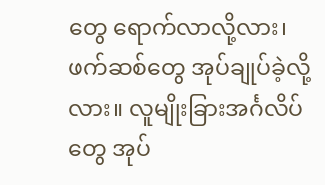တွေ ရောက်လာလို့လား၊ ဖက်ဆစ်တွေ အုပ်ချုပ်ခဲ့လို့လား။ လူမျိုးခြားအင်္ဂလိပ်တွေ အုပ်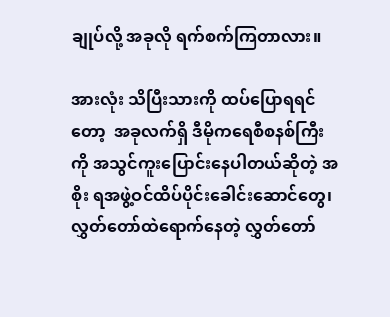ချုပ်လို့ အခုလို ရက်စက်ကြတာလား။

အားလုံး သိပြီးသားကို ထပ်ပြောရရင်တော့  အခုလက်ရှိ ဒီမိုကရေစီစနစ်ကြီးကို အသွင်ကူးပြောင်းနေပါတယ်ဆိုတဲ့ အစိုး ရအဖွဲ့ဝင်ထိပ်ပိုင်းခေါင်းဆောင်တွေ၊ လွှတ်တော်ထဲရောက်နေတဲ့ လွှတ်တော်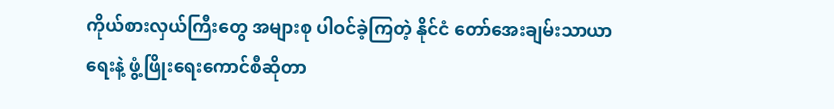ကိုယ်စားလှယ်ကြီးတွေ အများစု ပါဝင်ခဲ့ကြတဲ့ နိုင်ငံ တော်အေးချမ်းသာယာရေးနဲ့ ဖွံ့ဖြိုးရေးကောင်စီဆိုတာ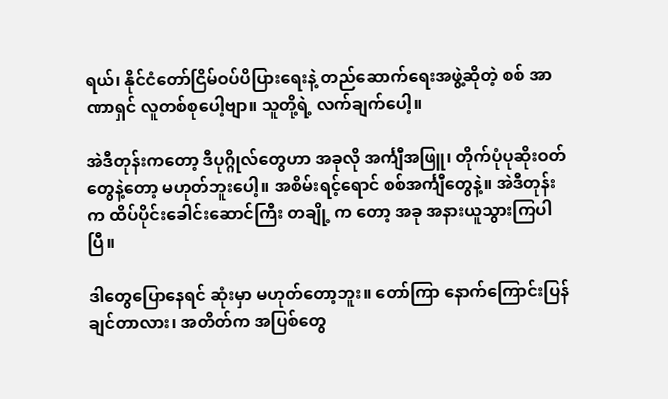ရယ်၊ နိုင်ငံတော်ငြိမ်ဝပ်ပိပြားရေးနဲ့ တည်ဆောက်ရေးအဖွဲ့ဆိုတဲ့ စစ် အာဏာရှင် လူတစ်စုပေါ့ဗျာ။ သူတို့ရဲ့ လက်ချက်ပေါ့။

အဲဒီတုန်းကတော့ ဒီပုဂ္ဂိုလ်တွေဟာ အခုလို အင်္ကျီအဖြူ၊ တိုက်ပုံပုဆိုးဝတ်တွေနဲ့တော့ မဟုတ်ဘူးပေါ့။ အစိမ်းရင့်ရောင် စစ်အင်္ကျီတွေနဲ့။ အဲဒီတုန်းက ထိပ်ပိုင်းခေါင်းဆောင်ကြီး တချို့ က တော့ အခု အနားယူသွားကြပါပြီ။

ဒါတွေပြောနေရင် ဆုံးမှာ မဟုတ်တော့ဘူး။ တော်ကြာ နောက်ကြောင်းပြန်ချင်တာလား၊ အတိတ်က အပြစ်တွေ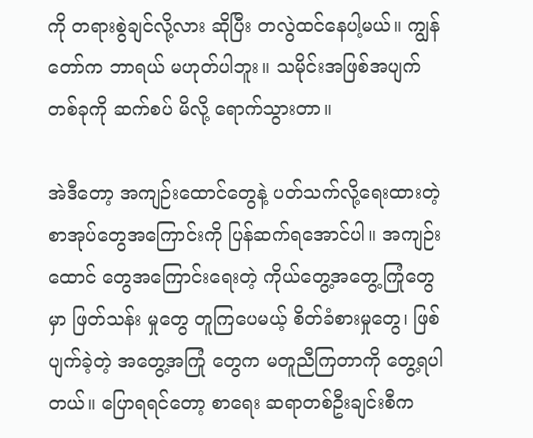ကို တရားစွဲချင်လို့လား ဆိုပြီး တလွဲထင်နေပါ့မယ်။ ကျွန်တော်က ဘာရယ် မဟုတ်ပါဘူး။ သမိုင်းအဖြစ်အပျက်တစ်ခုကို ဆက်စပ် မိလို့ ရောက်သွားတာ။

အဲဒီတော့ အကျဉ်းထောင်တွေနဲ့ ပတ်သက်လို့ရေးထားတဲ့ စာအုပ်တွေအကြောင်းကို ပြန်ဆက်ရအောင်ပါ။ အကျဉ်းထောင် တွေအကြောင်းရေးတဲ့ ကိုယ်တွေ့အတွေ့ကြုံတွေမှာ ဖြတ်သန်း မှုတွေ တူကြပေမယ့် စိတ်ခံစားမှုတွေ၊ ဖြစ်ပျက်ခဲ့တဲ့ အတွေ့အကြုံ တွေက မတူညီကြတာကို တွေ့ရပါတယ်။ ပြောရရင်တော့ စာရေး ဆရာတစ်ဦးချင်းစီက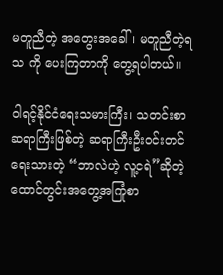မတူညီတဲ့ အတွေးအခေါ်၊ မတူညီတဲ့ရသ ကို ပေးကြတာကို တွေ့ရပါတယ်။

ဝါရင့်နိုင်ငံရေးသမားကြီး၊ သတင်းစာဆရာကြီးဖြစ်တဲ့ ဆရာကြီးဦးဝင်းတင် ရေးသားတဲ့ “ဘာလဲဟဲ့ လူ့ငရဲ”ဆိုတဲ့ ထောင်တွင်းအတွေ့အကြုံစာ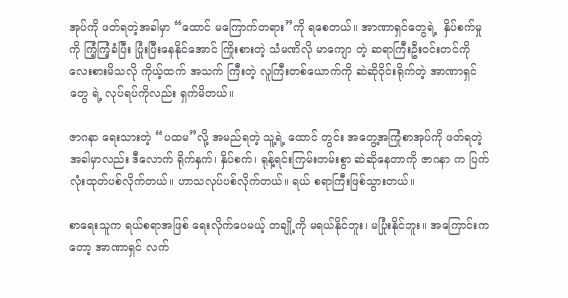အုပ်ကို ဖတ်ရတဲ့အခါမှာ “ထောင် မကြောက်တရား”ကို ရစေတယ်။ အာဏာရှင်တွေရဲ့  နှိပ်စက်မှုကို ကြံ့ကြံ့ခံပြီး ပြုံးပြီးနေနိုင်အောင် ကြိုးစားတဲ့ သံမဏိလို မာကျော တဲ့ ဆရာကြီးဦးဝင်းတင်ကို လေးစားမိသလို ကိုယ့်ထက် အသက် ကြီးတဲ့ လူကြီးတစ်ယောက်ကို ဆဲဆိုဝိုင်းရိုက်တဲ့ အာဏာရှင်တွေ ရဲ့ လုပ်ရပ်ကိုလည်း ရှက်မိတယ်။

ဇာဂနာ ရေးသားတဲ့ “ပထမ”လို့ အမည်ရတဲ့ သူ့ရဲ့ ထောင် တွင်း အတွေ့အကြုံစာအုပ်ကို ဖတ်ရတဲ့အခါမှာလည်း ဒီလောက် ရိုက်နှက်၊ နှိပ်စက်၊ ရုန့်ရင်းကြမ်းတမ်းစွာ ဆဲဆိုနေတာကို ဇာဂနာ က ပြက်လုံးထုတ်ပစ်လိုက်တယ်။ ဟာသလုပ်ပစ်လိုက်တယ်။ ရယ် စရာကြီးဖြစ်သွားတယ်။

စာရေးသူက ရယ်စရာအဖြစ် ရေးလိုက်ပေမယ့် တချို့ကို မရယ်နိုင်ဘူး၊ မပြုံးနိုင်ဘူး။ အကြောင်းကတော့ အာဏာရှင် လက်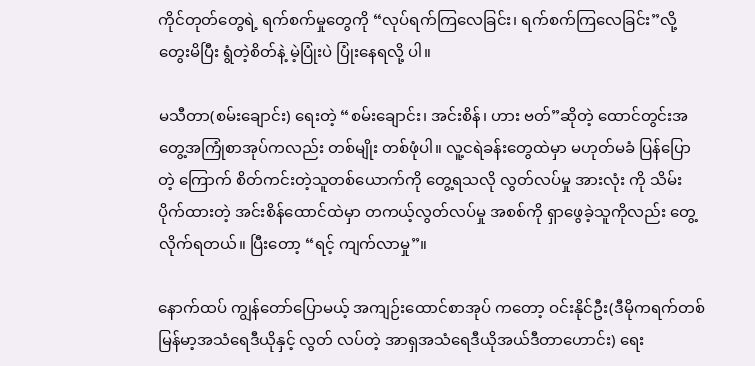ကိုင်တုတ်တွေရဲ့ ရက်စက်မှုတွေကို “လုပ်ရက်ကြလေခြင်း၊ ရက်စက်ကြလေခြင်း”လို့ တွေးမိပြီး ရွံတဲ့စိတ်နဲ့ မဲ့ပြုံးပဲ ပြုံးနေရလို့ ပါ။

မသီတာ(စမ်းချောင်း) ရေးတဲ့ “စမ်းချောင်း၊ အင်းစိန်၊ ဟား ဗတ်”ဆိုတဲ့ ထောင်တွင်းအတွေ့အကြုံစာအုပ်ကလည်း တစ်မျိုး တစ်ဖုံပါ။ လူ့ငရဲခန်းတွေထဲမှာ မဟုတ်မခံ ပြန်ပြောတဲ့ ကြောက် စိတ်ကင်းတဲ့သူတစ်ယောက်ကို တွေ့ရသလို လွတ်လပ်မှု အားလုံး ကို သိမ်းပိုက်ထားတဲ့ အင်းစိန်ထောင်ထဲမှာ တကယ့်လွတ်လပ်မှု အစစ်ကို ရှာဖွေခဲ့သူကိုလည်း တွေ့လိုက်ရတယ်။ ပြီးတော့ “ရင့် ကျက်လာမှု”။

နောက်ထပ် ကျွန်တော်ပြောမယ့် အကျဉ်းထောင်စာအုပ် ကတော့ ဝင်းနိုင်ဦး(ဒီမိုကရက်တစ် မြန်မာ့အသံရေဒီယိုနှင့် လွတ် လပ်တဲ့ အာရှအသံရေဒီယိုအယ်ဒီတာဟောင်း) ရေး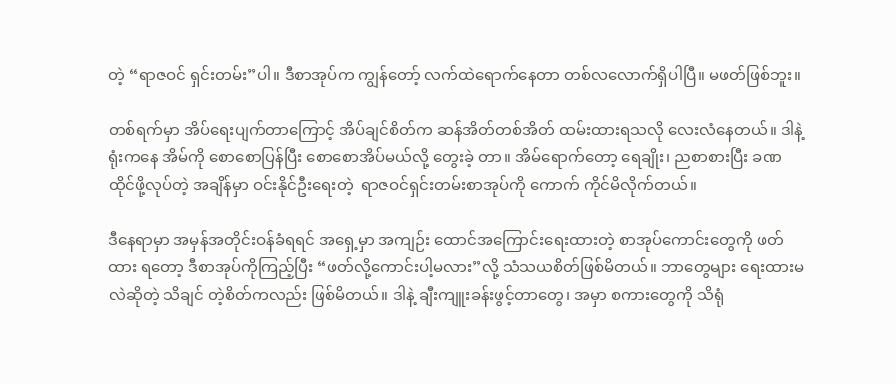တဲ့ “ရာဇဝင် ရှင်းတမ်း”ပါ။ ဒီစာအုပ်က ကျွန်တော့် လက်ထဲရောက်နေတာ တစ်လလောက်ရှိပါပြီ။ မဖတ်ဖြစ်ဘူး။

တစ်ရက်မှာ အိပ်ရေးပျက်တာကြောင့် အိပ်ချင်စိတ်က ဆန်အိတ်တစ်အိတ် ထမ်းထားရသလို လေးလံနေတယ်။ ဒါနဲ့ ရုံးကနေ အိမ်ကို စောစောပြန်ပြီး စောစောအိပ်မယ်လို့ တွေးခဲ့ တာ။ အိမ်ရောက်တော့ ရေချိုး၊ ညစာစားပြီး ခဏထိုင်ဖို့လုပ်တဲ့ အချိန်မှာ ဝင်းနိုင်ဦးရေးတဲ့  ရာဇဝင်ရှင်းတမ်းစာအုပ်ကို ကောက် ကိုင်မိလိုက်တယ်။

ဒီနေရာမှာ အမှန်အတိုင်းဝန်ခံရရင် အရှေ့မှာ အကျဉ်း ထောင်အကြောင်းရေးထားတဲ့ စာအုပ်ကောင်းတွေကို ဖတ်ထား ရတော့ ဒီစာအုပ်ကိုကြည့်ပြီး “ဖတ်လို့ကောင်းပါ့မလား”လို့ သံသယစိတ်ဖြစ်မိတယ်။ ဘာတွေများ ရေးထားမလဲဆိုတဲ့ သိချင် တဲ့စိတ်ကလည်း ဖြစ်မိတယ်။ ဒါနဲ့ ချီးကျူးခန်းဖွင့်တာတွေ၊ အမှာ စကားတွေကို သိရုံ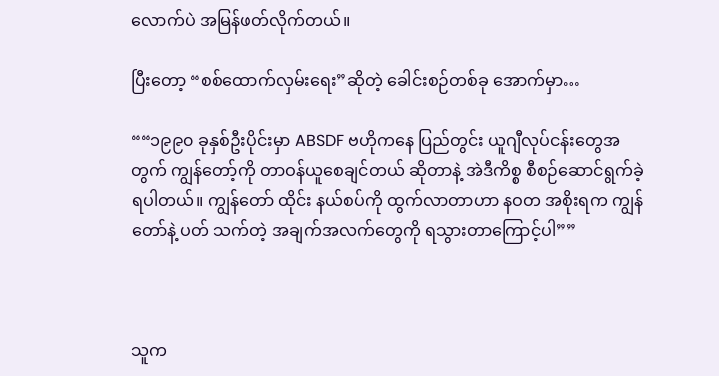လောက်ပဲ အမြန်ဖတ်လိုက်တယ်။

ပြီးတော့ “စစ်ထောက်လှမ်းရေး”ဆိုတဲ့ ခေါင်းစဉ်တစ်ခု အောက်မှာ…

““၁၉၉၀ ခုနှစ်ဦးပိုင်းမှာ ABSDF ဗဟိုကနေ ပြည်တွင်း ယူဂျီလုပ်ငန်းတွေအတွက် ကျွန်တော့်ကို တာဝန်ယူစေချင်တယ် ဆိုတာနဲ့ အဲဒီကိစ္စ စီစဉ်ဆောင်ရွက်ခဲ့ရပါတယ်။ ကျွန်တော် ထိုင်း နယ်စပ်ကို ထွက်လာတာဟာ နဝတ အစိုးရက ကျွန်တော်နဲ့ ပတ် သက်တဲ့ အချက်အလက်တွေကို ရသွားတာကြောင့်ပါ””



သူက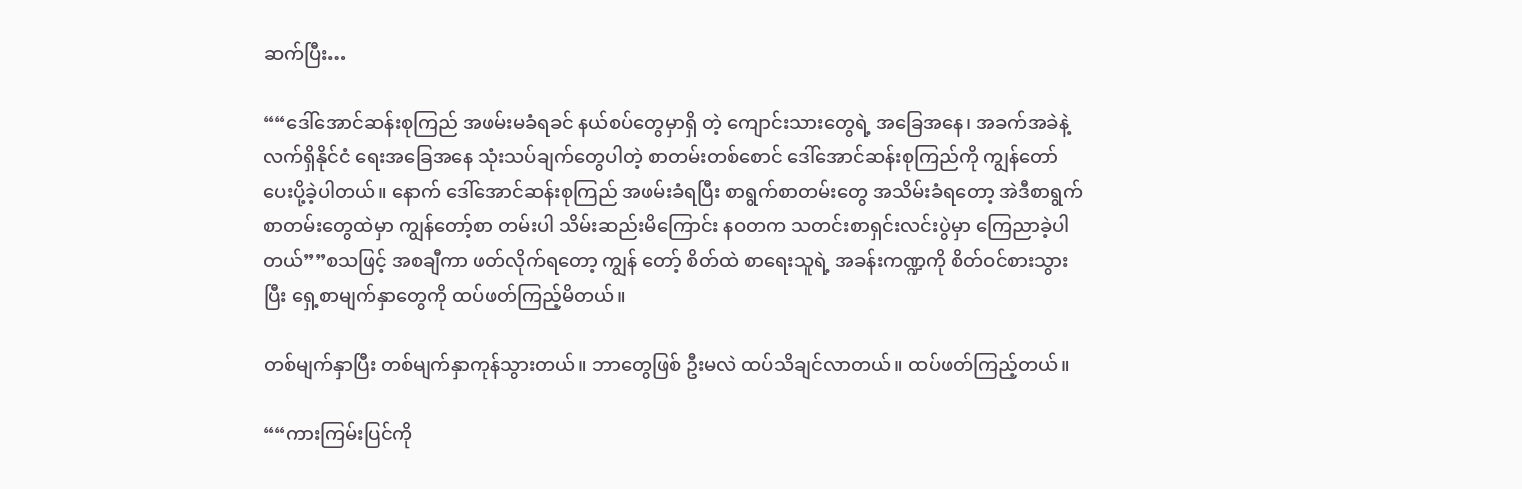ဆက်ပြီး…

““ဒေါ်အောင်ဆန်းစုကြည် အဖမ်းမခံရခင် နယ်စပ်တွေမှာရှိ တဲ့ ကျောင်းသားတွေရဲ့ အခြေအနေ၊ အခက်အခဲနဲ့ လက်ရှိနိုင်ငံ ရေးအခြေအနေ သုံးသပ်ချက်တွေပါတဲ့ စာတမ်းတစ်စောင် ဒေါ်အောင်ဆန်းစုကြည်ကို ကျွန်တော်ပေးပို့ခဲ့ပါတယ်။ နောက် ဒေါ်အောင်ဆန်းစုကြည် အဖမ်းခံရပြီး စာရွက်စာတမ်းတွေ အသိမ်းခံရတော့ အဲဒီစာရွက်စာတမ်းတွေထဲမှာ ကျွန်တော့်စာ တမ်းပါ သိမ်းဆည်းမိကြောင်း နဝတက သတင်းစာရှင်းလင်းပွဲမှာ ကြေညာခဲ့ပါတယ်””စသဖြင့် အစချီကာ ဖတ်လိုက်ရတော့ ကျွန် တော့် စိတ်ထဲ စာရေးသူရဲ့ အခန်းကဏ္ဍကို စိတ်ဝင်စားသွားပြီး ရှေ့စာမျက်နှာတွေကို ထပ်ဖတ်ကြည့်မိတယ်။

တစ်မျက်နှာပြီး တစ်မျက်နှာကုန်သွားတယ်။ ဘာတွေဖြစ် ဦးမလဲ ထပ်သိချင်လာတယ်။ ထပ်ဖတ်ကြည့်တယ်။

““ကားကြမ်းပြင်ကို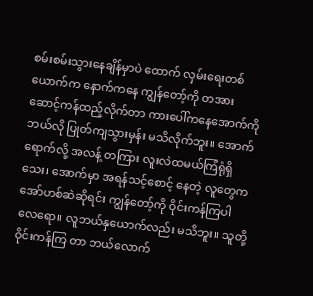စမ်းစမ်းသွားနေချိန်မှာပဲ ထောက် လှမ်းရေးတစ်ယောက်က နောက်ကနေ ကျွန်တော့်ကို တအား ဆောင့်ကန်ထည့်လိုက်တာ ကားပေါ်ကနေအောက်ကို ဘယ်လို ပြုတ်ကျသွားမှန်း မသိလိုက်ဘူး။ အောက်ရောက်လို့ အလန့် တကြား လူးလဲထမယ်ကြံရုံရှိသေး၊ အောက်မှာ အရန်သင့်စောင့် နေတဲ့ လူတွေက အော်ဟစ်ဆဲဆိုရင်း ကျွန်တော့်ကို ဝိုင်းကန်ကြပါ လေရော။ လူဘယ်နှယောက်လည်း မသိဘူး။ သူတို့ဝိုင်းကန်ကြ တာ ဘယ်လောက်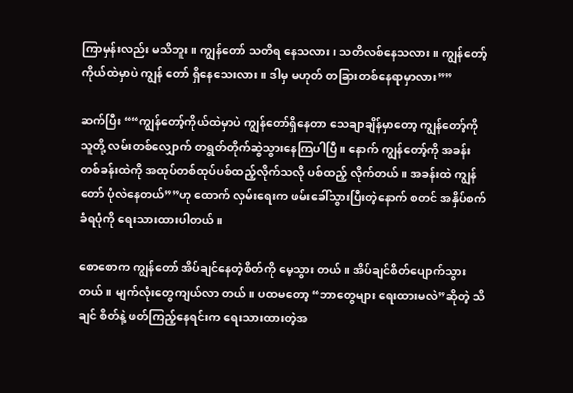ကြာမှန်းလည်း မသိဘူး။ ကျွန်တော် သတိရ နေသလား၊ သတိလစ်နေသလား။ ကျွန်တော့်ကိုယ်ထဲမှာပဲ ကျွန် တော် ရှိနေသေးလား။ ဒါမှ မဟုတ် တခြားတစ်နေရာမှာလား””

ဆက်ပြီး ““ကျွန်တော့်ကိုယ်ထဲမှာပဲ ကျွန်တော်ရှိနေတာ သေချာချိန်မှာတော့ ကျွန်တော့်ကို သူတို့ လမ်းတစ်လျှောက် တရွတ်တိုက်ဆွဲသွားနေကြပါပြီ။ နောက် ကျွန်တော့်ကို အခန်း တစ်ခန်းထဲကို အထုပ်တစ်ထုပ်ပစ်ထည့်လိုက်သလို ပစ်ထည့် လိုက်တယ်။ အခန်းထဲ ကျွန်တော် ပုံလဲနေတယ်””ဟု ထောက် လှမ်းရေးက ဖမ်းခေါ်သွားပြီးတဲ့နောက် စတင် အနှိပ်စက်ခံရပုံကို ရေးသားထားပါတယ်။

စောစောက ကျွန်တော် အိပ်ချင်နေတဲ့စိတ်ကို မေ့သွား တယ်။ အိပ်ချင်စိတ်ပျောက်သွားတယ်။ မျက်လုံးတွေကျယ်လာ တယ်။ ပထမတော့ “ဘာတွေများ ရေးထားမလဲ”ဆိုတဲ့ သိချင် စိတ်နဲ့ ဖတ်ကြည့်နေရင်းက ရေးသားထားတဲ့အ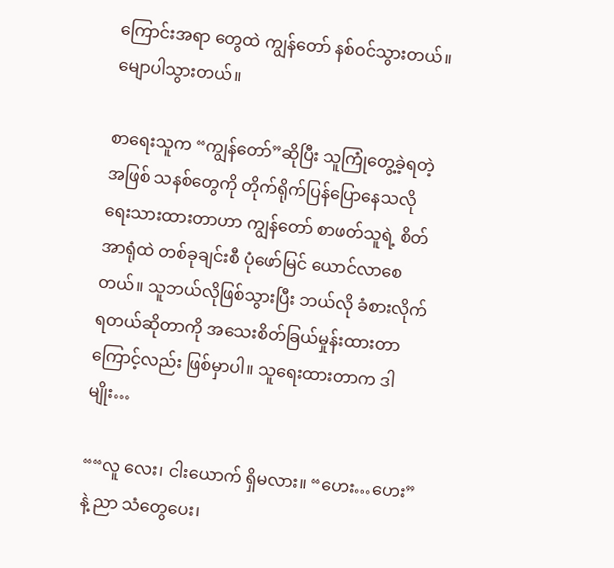ကြောင်းအရာ တွေထဲ ကျွန်တော် နစ်ဝင်သွားတယ်။ မျောပါသွားတယ်။

စာရေးသူက “ကျွန်တော်”ဆိုပြီး သူကြုံတွေ့ခဲ့ရတဲ့ အဖြစ် သနစ်တွေကို တိုက်ရိုက်ပြန်ပြောနေသလို ရေးသားထားတာဟာ ကျွန်တော် စာဖတ်သူရဲ့ စိတ်အာရုံထဲ တစ်ခုချင်းစီ ပုံဖော်မြင် ယောင်လာစေတယ်။ သူဘယ်လိုဖြစ်သွားပြီး ဘယ်လို ခံစားလိုက် ရတယ်ဆိုတာကို အသေးစိတ်ခြယ်မှုန်းထားတာကြောင့်လည်း ဖြစ်မှာပါ။ သူရေးထားတာက ဒါမျိုး…

““လူ လေး၊ ငါးယောက် ရှိမလား။ “ဟေး…ဟေး”နဲ့ ညာ သံတွေပေး၊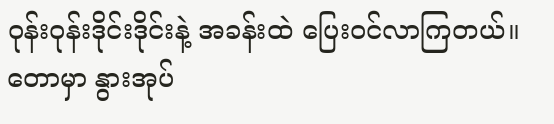ဝုန်းဝုန်းဒိုင်းဒိုင်းနဲ့ အခန်းထဲ ပြေးဝင်လာကြတယ်။ တောမှာ နွားအုပ်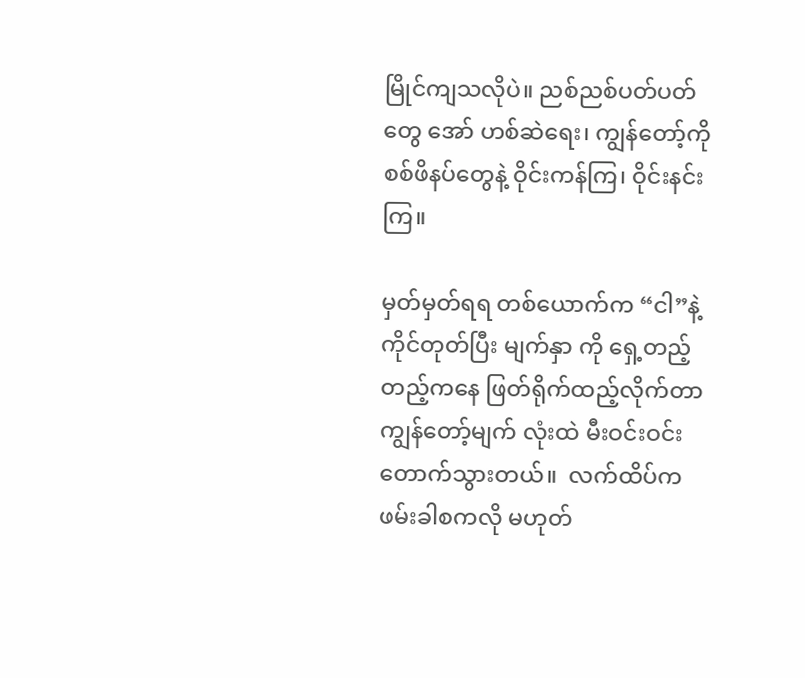မြိုင်ကျသလိုပဲ။ ညစ်ညစ်ပတ်ပတ်တွေ အော် ဟစ်ဆဲရေး၊ ကျွန်တော့်ကို စစ်ဖိနပ်တွေနဲ့ ဝိုင်းကန်ကြ၊ ဝိုင်းနင်းကြ။

မှတ်မှတ်ရရ တစ်ယောက်က “ငါ”နဲ့ ကိုင်တုတ်ပြီး မျက်နှာ ကို ရှေ့တည့်တည့်ကနေ ဖြတ်ရိုက်ထည့်လိုက်တာ ကျွန်တော့်မျက် လုံးထဲ မီးဝင်းဝင်းတောက်သွားတယ်။  လက်ထိပ်က ဖမ်းခါစကလို မဟုတ်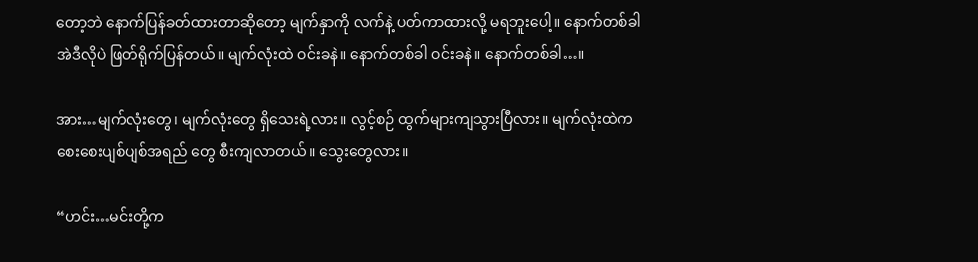တော့ဘဲ နောက်ပြန်ခတ်ထားတာဆိုတော့ မျက်နှာကို လက်နဲ့ ပတ်ကာထားလို့ မရဘူးပေါ့။ နောက်တစ်ခါ အဲဒီလိုပဲ ဖြတ်ရိုက်ပြန်တယ်။ မျက်လုံးထဲ ဝင်းခနဲ။ နောက်တစ်ခါ ဝင်းခနဲ။ နောက်တစ်ခါ…။

အား…မျက်လုံးတွေ၊ မျက်လုံးတွေ ရှိသေးရဲ့လား။ လွင့်စဉ် ထွက်များကျသွားပြီလား။ မျက်လုံးထဲက စေးစေးပျစ်ပျစ်အရည် တွေ စီးကျလာတယ်။ သွေးတွေလား။

“ဟင်း…မင်းတို့က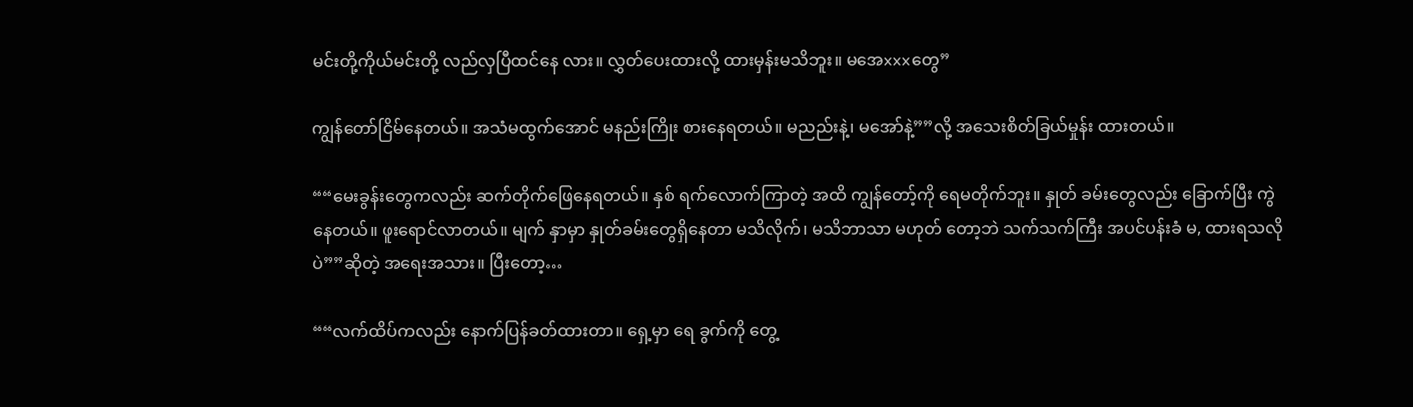မင်းတို့ကိုယ်မင်းတို့ လည်လှပြီထင်နေ လား။ လွှတ်ပေးထားလို့ ထားမှန်းမသိဘူး။ မအေxxxတွေ”

ကျွန်တော်ငြိမ်နေတယ်။ အသံမထွက်အောင် မနည်းကြိုး စားနေရတယ်။ မညည်းနဲ့၊ မအော်နဲ့””လို့ အသေးစိတ်ခြယ်မှုန်း ထားတယ်။

““မေးခွန်းတွေကလည်း ဆက်တိုက်ဖြေနေရတယ်။ နှစ် ရက်လောက်ကြာတဲ့ အထိ ကျွန်တော့်ကို ရေမတိုက်ဘူး။ နှုတ် ခမ်းတွေလည်း ခြောက်ပြီး ကွဲနေတယ်။ ဖူးရောင်လာတယ်။ မျက် နှာမှာ နှုတ်ခမ်းတွေရှိနေတာ မသိလိုက်၊ မသိဘာသာ မဟုတ် တော့ဘဲ သက်သက်ကြီး အပင်ပန်းခံ မ, ထားရသလိုပဲ””ဆိုတဲ့ အရေးအသား။ ပြီးတော့…

““လက်ထိပ်ကလည်း နောက်ပြန်ခတ်ထားတာ။ ရှေ့မှာ ရေ ခွက်ကို တွေ့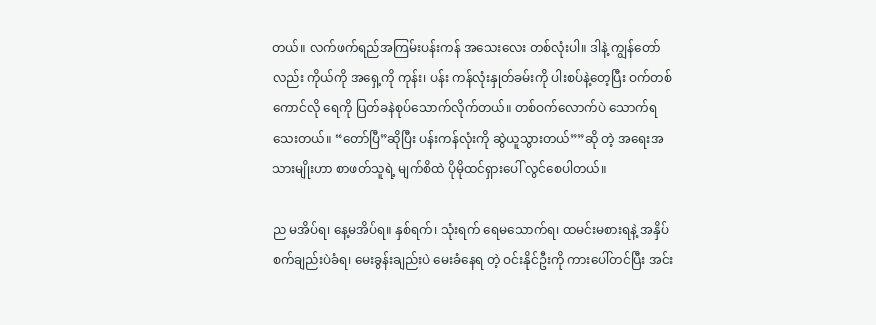တယ်။ လက်ဖက်ရည်အကြမ်းပန်းကန် အသေးလေး တစ်လုံးပါ။ ဒါနဲ့ ကျွန်တော်လည်း ကိုယ်ကို အရှေ့ကို ကုန်း၊ ပန်း ကန်လုံးနှုတ်ခမ်းကို ပါးစပ်နဲ့တေ့ပြီး ဝက်တစ်ကောင်လို ရေကို ပြတ်ခနဲစုပ်သောက်လိုက်တယ်။ တစ်ဝက်လောက်ပဲ သောက်ရ သေးတယ်။ “တော်ပြီ”ဆိုပြီး ပန်းကန်လုံးကို ဆွဲယူသွားတယ်””ဆို တဲ့ အရေးအသားမျိုးဟာ စာဖတ်သူရဲ့ မျက်စိထဲ ပိုမိုထင်ရှားပေါ် လွင်စေပါတယ်။

ည မအိပ်ရ၊ နေ့မအိပ်ရ။ နှစ်ရက်၊ သုံးရက် ရေမသောက်ရ၊ ထမင်းမစားရနဲ့ အနှိပ်စက်ချည်းပဲခံရ၊ မေးခွန်းချည်းပဲ မေးခံနေရ တဲ့ ဝင်းနိုင်ဦးကို ကားပေါ်တင်ပြီး အင်း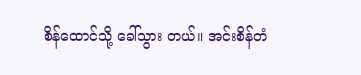စိန်ထောင်သို့ ခေါ်သွား တယ်။ အင်းစိန်တံ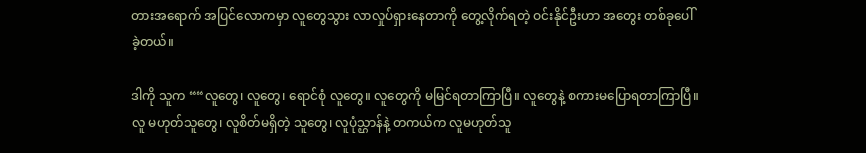တားအရောက် အပြင်လောကမှာ လူတွေသွား လာလှုပ်ရှားနေတာကို တွေ့လိုက်ရတဲ့ ဝင်းနိုင်ဦးဟာ အတွေး တစ်ခုပေါ်ခဲ့တယ်။

ဒါကို သူက ““လူတွေ၊ လူတွေ၊ ရောင်စုံ လူတွေ။ လူတွေကို မမြင်ရတာကြာပြီ။ လူတွေနဲ့ စကားမပြောရတာကြာပြီ။ လူ မဟုတ်သူတွေ၊ လူစိတ်မရှိတဲ့ သူတွေ၊ လူပုံသ္ဌာန်နဲ့ တကယ်က လူမဟုတ်သူ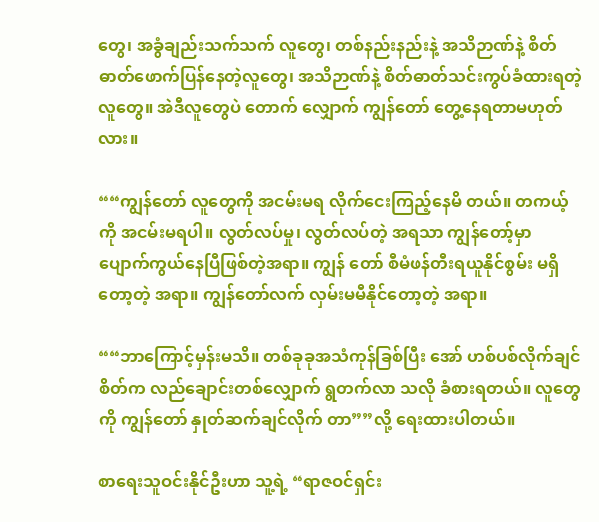တွေ၊ အခွံချည်းသက်သက် လူတွေ၊ တစ်နည်းနည်းနဲ့ အသိဉာဏ်နဲ့ စိတ်ဓာတ်ဖောက်ပြန်နေတဲ့လူတွေ၊ အသိဉာဏ်နဲ့ စိတ်ဓာတ်သင်းကွပ်ခံထားရတဲ့လူတွေ။ အဲဒီလူတွေပဲ တောက် လျှောက် ကျွန်တော် တွေ့နေရတာမဟုတ်လား။

““ကျွန်တော် လူတွေကို အငမ်းမရ လိုက်ငေးကြည့်နေမိ တယ်။ တကယ့်ကို အငမ်းမရပါ။ လွတ်လပ်မှု၊ လွတ်လပ်တဲ့ အရသာ ကျွန်တော့်မှာ ပျောက်ကွယ်နေပြီဖြစ်တဲ့အရာ။ ကျွန် တော် စီမံဖန်တီးရယူနိုင်စွမ်း မရှိတော့တဲ့ အရာ။ ကျွန်တော်လက် လှမ်းမမီနိုင်တော့တဲ့ အရာ။

““ဘာကြောင့်မှန်းမသိ။ တစ်ခုခုအသံကုန်ခြစ်ပြီး အော် ဟစ်ပစ်လိုက်ချင်စိတ်က လည်ချောင်းတစ်လျှောက် ရွတက်လာ သလို ခံစားရတယ်။ လူတွေကို ကျွန်တော် နှုတ်ဆက်ချင်လိုက် တာ””လို့ ရေးထားပါတယ်။

စာရေးသူဝင်းနိုင်ဦးဟာ သူ့ရဲ့ “ရာဇဝင်ရှင်း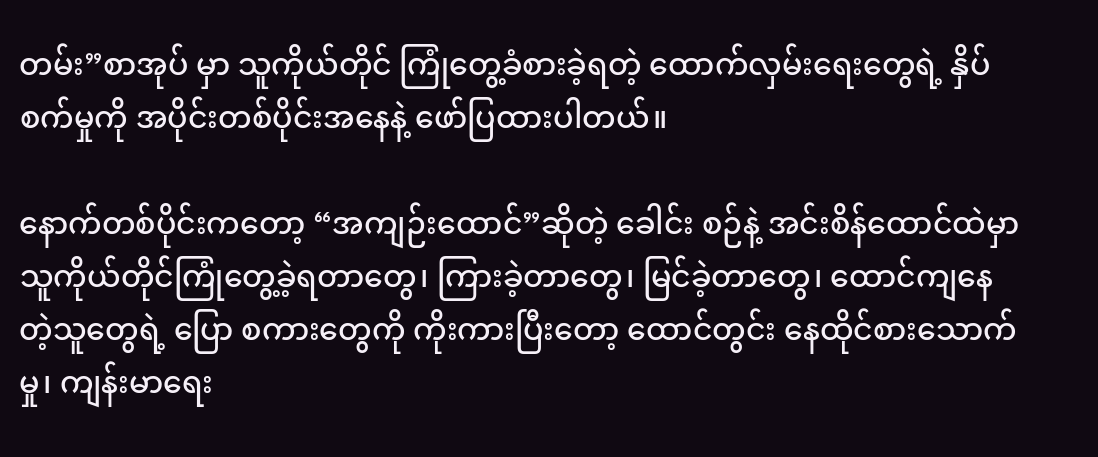တမ်း”စာအုပ် မှာ သူကိုယ်တိုင် ကြုံတွေ့ခံစားခဲ့ရတဲ့ ထောက်လှမ်းရေးတွေရဲ့ နှိပ်စက်မှုကို အပိုင်းတစ်ပိုင်းအနေနဲ့ ဖော်ပြထားပါတယ်။

နောက်တစ်ပိုင်းကတော့ “အကျဉ်းထောင်”ဆိုတဲ့ ခေါင်း စဉ်နဲ့ အင်းစိန်ထောင်ထဲမှာ သူကိုယ်တိုင်ကြုံတွေ့ခဲ့ရတာတွေ၊ ကြားခဲ့တာတွေ၊ မြင်ခဲ့တာတွေ၊ ထောင်ကျနေတဲ့သူတွေရဲ့ ပြော စကားတွေကို ကိုးကားပြီးတော့ ထောင်တွင်း နေထိုင်စားသောက် မှု၊ ကျန်းမာရေး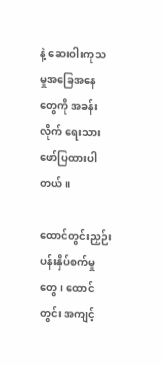နဲ့ ဆေးဝါးကုသမှုအခြေအနေတွေကို အခန်းလိုက် ရေးသားဖော်ပြထားပါတယ်။

ထောင်တွင်းညှဉ်းပန်းနှိပ်စက်မှုတွေ၊ ထောင်တွင်း အကျင့်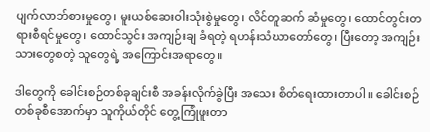ပျက်လာဘ်စားမှုတွေ၊ မူးယစ်ဆေးဝါးသုံးစွဲမှုတွေ၊ လိင်တူဆက် ဆံမှုတွေ၊ ထောင်တွင်းတရားစီရင်မှုတွေ၊ ထောင်သွင်း အကျဉ်းချ ခံရတဲ့ ရဟန်းသံဃာတော်တွေ၊ ပြီးတော့ အကျဉ်းသားတွေစတဲ့ သူတွေရဲ့ အကြောင်းအရာတွေ။

ဒါတွေကို ခေါင်းစဉ်တစ်ခုချင်းစီ အခန်းလိုက်ခွဲပြီး အသေး စိတ်ရေးထားတာပါ။ ခေါင်းစဉ်တစ်ခုစီအောက်မှာ သူကိုယ်တိုင် တွေ့ကြုံဖူးတာ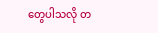တွေပါသလို တ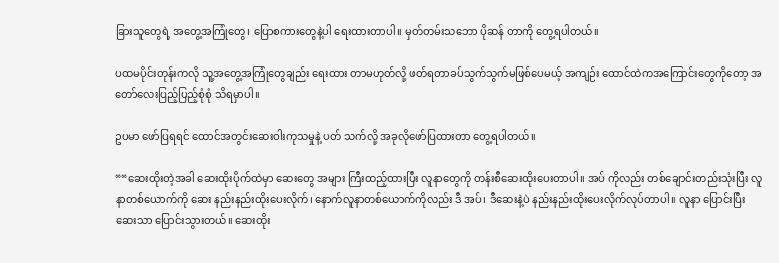ခြားသူတွေရဲ့ အတွေ့အကြုံတွေ၊ ပြောစကားတွေနဲ့ပါ ရေးထားတာပါ။ မှတ်တမ်းသဘော ပိုဆန် တာကို တွေ့ရပါတယ်။

ပထမပိုင်းတုန်းကလို သူ့အတွေ့အကြုံတွေချည်း ရေးထား တာမဟုတ်လို့ ဖတ်ရတာခပ်သွက်သွက်မဖြစ်ပေမယ့် အကျဉ်း ထောင်ထဲကအကြောင်းတွေကိုတော့ အတော်လေးပြည့်ပြည့်စုံစုံ သိရမှာပါ။

ဥပမာ ဖော်ပြရရင် ထောင်အတွင်းဆေးဝါးကုသမှုနဲ့ ပတ် သက်လို့ အခုလိုဖော်ပြထားတာ တွေ့ရပါတယ်။

““ဆေးထိုးတဲ့အခါ ဆေးထိုးပိုက်ထဲမှာ ဆေးတွေ အများ ကြီးထည့်ထားပြီး လူနာတွေကို တန်းစီဆေးထိုးပေးတာပါ။ အပ် ကိုလည်း တစ်ချောင်းတည်းသုံးပြီး လူနာတစ်ယောက်ကို ဆေး နည်းနည်းထိုးပေးလိုက်၊ နောက်လူနာတစ်ယောက်ကိုလည်း ဒီ အပ်၊ ဒီဆေးနဲ့ပဲ နည်းနည်းထိုးပေးလိုက်လုပ်တာပါ။ လူနာ ပြောင်းပြီး ဆေးသာ ပြောင်းသွားတယ်။ ဆေးထိုး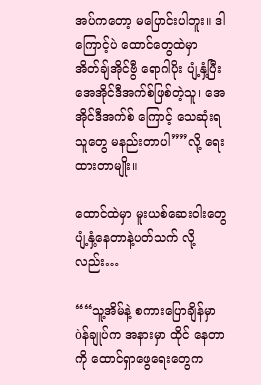အပ်ကတော့ မပြောင်းပါဘူး။ ဒါကြောင့်ပဲ ထောင်တွေထဲမှာ အိတ်ချ်အိုင်ဗွီ ရောဂါပိုး ပျံ့နှံ့ပြီး အေအိုင်ဒီအက်စ်ဖြစ်တဲ့သူ၊ အေအိုင်ဒီအက်စ် ကြောင့် သေဆုံးရသူတွေ မနည်းတာပါ””လို့ ရေးထားတာမျိုး။

ထောင်ထဲမှာ မူးယစ်ဆေးဝါးတွေ ပျံ့နှံ့နေတာနဲ့ပတ်သက် လို့လည်း…

““သူ့အိမ်နဲ့ စကားပြောချိန်မှာ òန်ချုပ်က အနားမှာ ထိုင် နေတာကို ထောင်ရှာဖွေရေးတွေက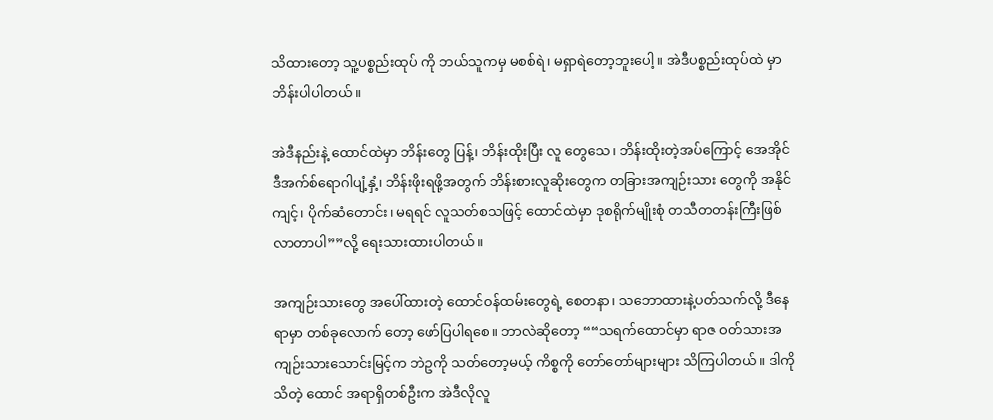သိထားတော့ သူ့ပစ္စည်းထုပ် ကို ဘယ်သူကမှ မစစ်ရဲ၊ မရှာရဲတော့ဘူးပေါ့။ အဲဒီပစ္စည်းထုပ်ထဲ မှာ ဘိန်းပါပါတယ်။

အဲဒီနည်းနဲ့ ထောင်ထဲမှာ ဘိန်းတွေ ပြန့်၊ ဘိန်းထိုးပြီး လူ တွေသေ၊ ဘိန်းထိုးတဲ့အပ်ကြောင့် အေအိုင်ဒီအက်စ်ရောဂါပျံ့နှံ့၊ ဘိန်းဖိုးရဖို့အတွက် ဘိန်းစားလူဆိုးတွေက တခြားအကျဉ်းသား တွေကို အနိုင်ကျင့်၊ ပိုက်ဆံတောင်း၊ မရရင် လူသတ်စသဖြင့် ထောင်ထဲမှာ ဒုစရိုက်မျိုးစုံ တသီတတန်းကြီးဖြစ်လာတာပါ””လို့ ရေးသားထားပါတယ်။

အကျဉ်းသားတွေ အပေါ်ထားတဲ့ ထောင်ဝန်ထမ်းတွေရဲ့ စေတနာ၊ သဘောထားနဲ့ပတ်သက်လို့ ဒီနေရာမှာ တစ်ခုလောက် တော့ ဖော်ပြပါရစေ။ ဘာလဲဆိုတော့ ““သရက်ထောင်မှာ ရာဇ ဝတ်သားအကျဉ်းသားသောင်းမြင့်က ဘဲဥကို သတ်တော့မယ့် ကိစ္စကို တော်တော်များများ သိကြပါတယ်။ ဒါကိုသိတဲ့ ထောင် အရာရှိတစ်ဦးက အဲဒီလိုလူ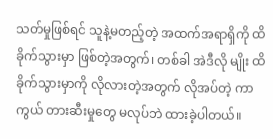သတ်မှုဖြစ်ရင် သူနဲ့မတည့်တဲ့ အထက်အရာရှိကို ထိခိုက်သွားမှာ ဖြစ်တဲ့အတွက်၊ တစ်ခါ အဲဒီလို မျိုး ထိခိုက်သွားမှာကို လိုလားတဲ့အတွက် လိုအပ်တဲ့ ကာကွယ် တားဆီးမှုတွေ မလုပ်ဘဲ ထားခဲ့ပါတယ်။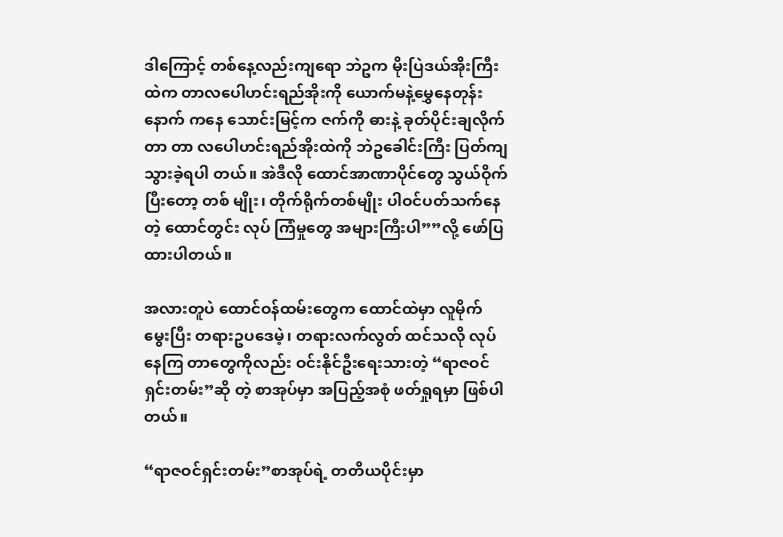ဒါကြောင့် တစ်နေ့လည်းကျရော ဘဲဥက မိုးပြဲဒယ်အိုးကြီး ထဲက တာလပေါဟင်းရည်အိုးကို ယောက်မနဲ့မွှေနေတုန်း နောက် ကနေ သောင်းမြင့်က ဇက်ကို ဓားနဲ့ ခုတ်ပိုင်းချလိုက်တာ တာ လပေါဟင်းရည်အိုးထဲကို ဘဲဥခေါင်းကြီး ပြတ်ကျသွားခဲ့ရပါ တယ်။ အဲဒီလို ထောင်အာဏာပိုင်တွေ သွယ်ဝိုက်ပြီးတော့ တစ် မျိုး၊ တိုက်ရိုက်တစ်မျိုး ပါဝင်ပတ်သက်နေတဲ့ ထောင်တွင်း လုပ် ကြံမှုတွေ အများကြီးပါ””လို့ ဖော်ပြထားပါတယ်။

အလားတူပဲ ထောင်ဝန်ထမ်းတွေက ထောင်ထဲမှာ လူမိုက် မွေးပြီး တရားဥပဒေမဲ့၊ တရားလက်လွတ် ထင်သလို လုပ် နေကြ တာတွေကိုလည်း ဝင်းနိုင်ဦးရေးသားတဲ့ “ရာဇဝင်ရှင်းတမ်း”ဆို တဲ့ စာအုပ်မှာ အပြည့်အစုံ ဖတ်ရှုရမှာ ဖြစ်ပါတယ်။

“ရာဇဝင်ရှင်းတမ်း”စာအုပ်ရဲ့ တတိယပိုင်းမှာ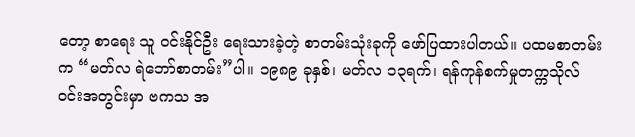တော့ စာရေး သူ ဝင်းနိုင်ဦး ရေးသားခဲ့တဲ့ စာတမ်းသုံးခုကို ဖော်ပြထားပါတယ်။ ပထမစာတမ်းက “မတ်လ ရဲဘော်စာတမ်း”ပါ။ ၁၉၈၉ ခုနှစ်၊ မတ်လ ၁၃ရက်၊ ရန်ကုန်စက်မှုတက္ကသိုလ်ဝင်းအတွင်းမှာ ဗကသ အ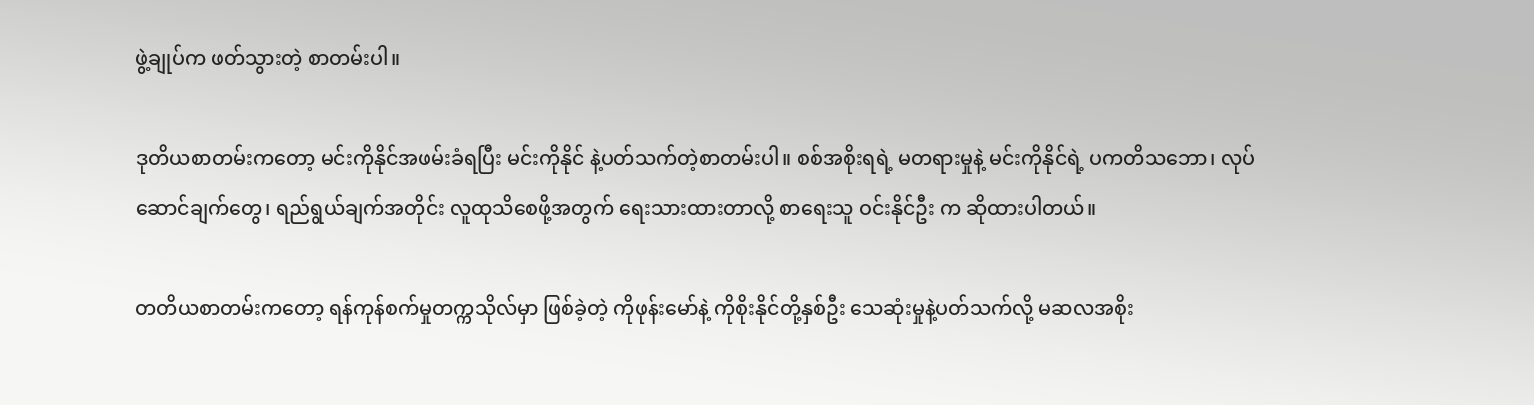ဖွဲ့ချုပ်က ဖတ်သွားတဲ့ စာတမ်းပါ။

ဒုတိယစာတမ်းကတော့ မင်းကိုနိုင်အဖမ်းခံရပြီး မင်းကိုနိုင် နဲ့ပတ်သက်တဲ့စာတမ်းပါ။ စစ်အစိုးရရဲ့ မတရားမှုနဲ့ မင်းကိုနိုင်ရဲ့ ပကတိသဘော၊ လုပ်ဆောင်ချက်တွေ၊ ရည်ရွယ်ချက်အတိုင်း လူထုသိစေဖို့အတွက် ရေးသားထားတာလို့ စာရေးသူ ဝင်းနိုင်ဦး က ဆိုထားပါတယ်။

တတိယစာတမ်းကတော့ ရန်ကုန်စက်မှုတက္ကသိုလ်မှာ ဖြစ်ခဲ့တဲ့ ကိုဖုန်းမော်နဲ့ ကိုစိုးနိုင်တို့နှစ်ဦး သေဆုံးမှုနဲ့ပတ်သက်လို့ မဆလအစိုး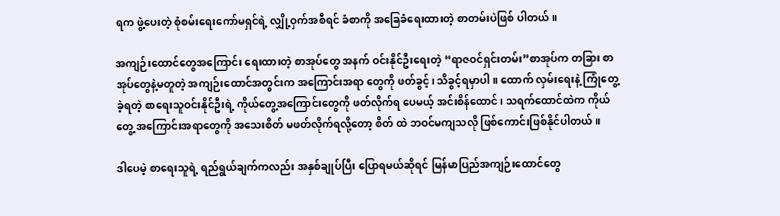ရက ဖွဲ့ပေးတဲ့ စုံစမ်းရေးကော်မရှင်ရဲ့ လျှို့ဝှက်အစီရင် ခံစာကို အခြေခံရေးထားတဲ့ စာတမ်းပဲဖြစ် ပါတယ်။

အကျဉ်းထောင်တွေအကြောင်း ရေးထားတဲ့ စာအုပ်တွေ အနက် ဝင်းနိုင်ဦးရေးတဲ့ “ရာဇဝင်ရှင်းတမ်း”စာအုပ်က တခြား စာအုပ်တွေနဲ့မတူတဲ့ အကျဉ်းထောင်အတွင်းက အကြောင်းအရာ တွေကို ဖတ်ခွင့်၊ သိခွင့်ရမှာပါ။ ထောက် လှမ်းရေးနဲ့ ကြုံတွေ့ခဲ့ရတဲ့ စာရေးသူဝင်းနိုင်ဦးရဲ့ ကိုယ်တွေ့အကြောင်းတွေကို ဖတ်လိုက်ရ ပေမယ့် အင်းစိန်ထောင်၊ သရက်ထောင်ထဲက ကိုယ်တွေ့ အကြောင်းအရာတွေကို အသေးစိတ် မဖတ်လိုက်ရလို့တော့ စိတ် ထဲ ဘဝင်မကျသလို ဖြစ်ကောင်းဖြစ်နိုင်ပါတယ်။

ဒါပေမဲ့ စာရေးသူရဲ့ ရည်ရွယ်ချက်ကလည်း အနှစ်ချုပ်ပြီး ပြောရမယ်ဆိုရင် မြန်မာပြည်အကျဉ်းထောင်တွေ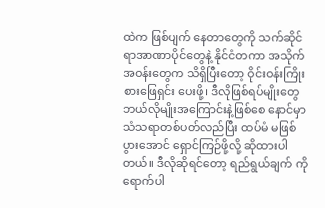ထဲက ဖြစ်ပျက် နေတာတွေကို သက်ဆိုင်ရာအာဏာပိုင်တွေနဲ့ နိုင်ငံတကာ အသိုက်အဝန်းတွေက သိရှိပြီးတော့ ဝိုင်းဝန်းကြိုးစားဖြေရှင်း ပေးဖို့၊ ဒီလိုဖြစ်ရပ်မျိုးတွေ ဘယ်လိုမျိုးအကြောင်းနဲ့ဖြစ်စေ နောင်မှာ သံသရာတစ်ပတ်လည်ပြီး ထပ်မံ မဖြစ်ပွားအောင် ရှောင်ကြဉ်ဖို့လို့ ဆိုထားပါတယ်။ ဒီလိုဆိုရင်တော့ ရည်ရွယ်ချက် ကို ရောက်ပါ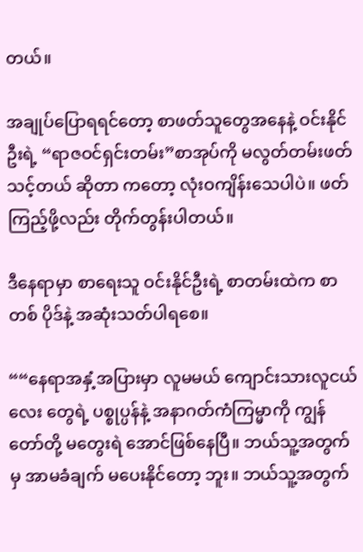တယ်။

အချုပ်ပြောရရင်တော့ စာဖတ်သူတွေအနေနဲ့ ဝင်းနိုင်ဦးရဲ့ “ရာဇဝင်ရှင်းတမ်း”စာအုပ်ကို မလွတ်တမ်းဖတ်သင့်တယ် ဆိုတာ ကတော့ လုံးဝကျိန်းသေပါပဲ။ ဖတ်ကြည့်ဖို့လည်း တိုက်တွန်းပါတယ်။

ဒီနေရာမှာ စာရေးသူ ဝင်းနိုင်ဦးရဲ့ စာတမ်းထဲက စာတစ် ပိုဒ်နဲ့ အဆုံးသတ်ပါရစေ။

““နေရာအနှံ့အပြားမှာ လူမမယ် ကျောင်းသားလူငယ်လေး တွေရဲ့ ပစ္စုပ္ပန်နဲ့ အနာဂတ်ကံကြမ္မာကို ကျွန်တော်တို့ မတွေးရဲ အောင်ဖြစ်နေပြီ။ ဘယ်သူ့အတွက်မှ အာမခံချက် မပေးနိုင်တော့ ဘူး။ ဘယ်သူ့အတွက်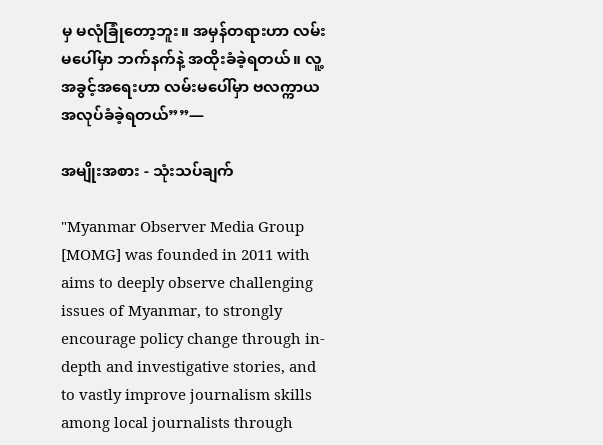မှ မလုံခြုံတော့ဘူး။ အမှန်တရားဟာ လမ်းမပေါ်မှာ ဘက်နက်နဲ့ အထိုးခံခဲ့ရတယ်။ လူ့အခွင့်အရေးဟာ လမ်းမပေါ်မှာ ဗလက္ကာယ အလုပ်ခံခဲ့ရတယ်””—

အမျိုးအစား - သုံးသပ်ချက်

"Myanmar Observer Media Group [MOMG] was founded in 2011 with aims to deeply observe challenging issues of Myanmar, to strongly encourage policy change through in-depth and investigative stories, and to vastly improve journalism skills among local journalists through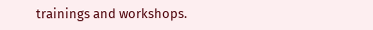trainings and workshops.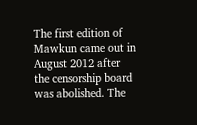The first edition of Mawkun came out in August 2012 after the censorship board was abolished. The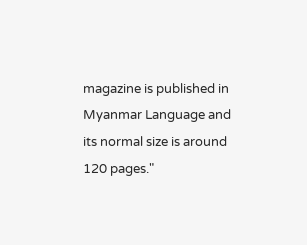magazine is published in Myanmar Language and its normal size is around 120 pages."